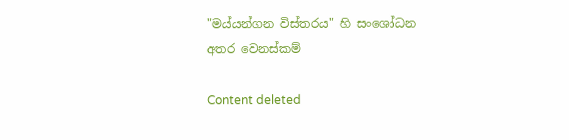"මය්යන්ගන විස්තරය" හි සංශෝධන අතර වෙනස්කම්

Content deleted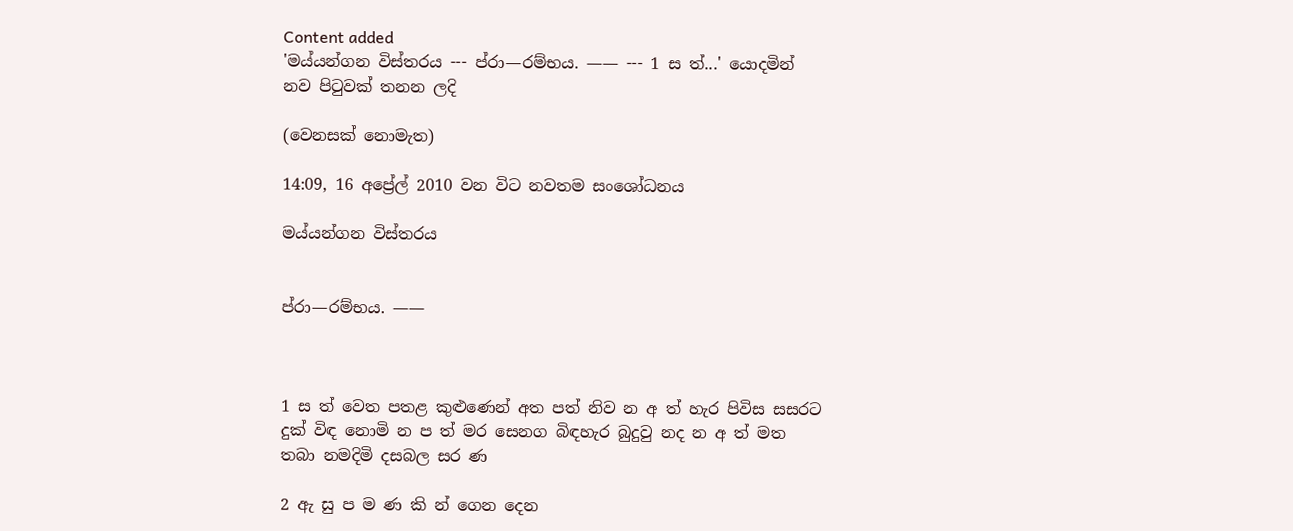Content added
'මය්යන්ගන විස්තරය --- ප්රා—රම්භය. —— --- 1 ස ත්...' යොදමින් නව පිටුවක් තනන ලදි

(වෙනසක් නොමැත)

14:09, 16 අප්‍රේල් 2010 වන විට නවතම සංශෝධනය

මය්යන්ගන විස්තරය


ප්රා—රම්භය. ——



1 ස ත් වෙත පතළ කුළුණෙන් අත පත් නිව න අ ත් හැර පිවිස සසරට දුක් විඳ නොමි න ප ත් මර සෙනග බිඳහැර බුදුවු නද න අ ත් මත තබා නමදිමි දසබල සර ණ

2 ඇ සු ප ම ණ කි න් ගෙන දෙන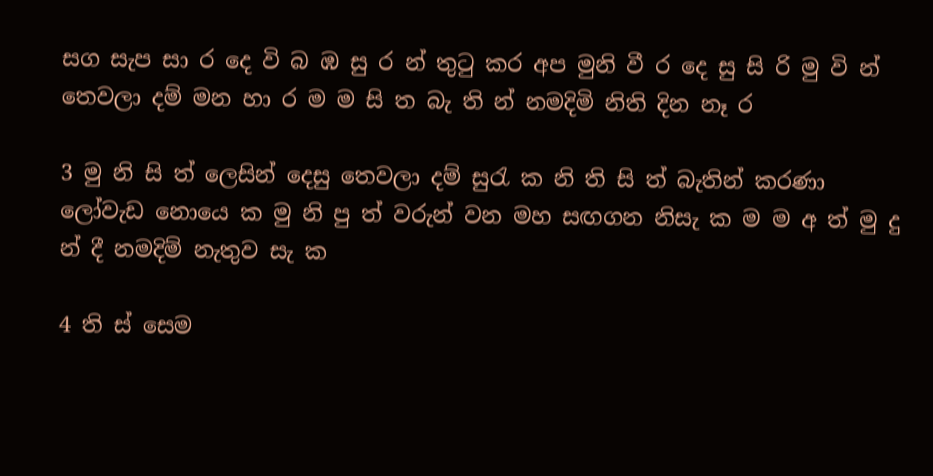සග සැප සා ර දෙ වි බ ඹ සු ර න් තුටු කර අප මුනි වී ර දෙ සු සි රි මු වි න් තෙවලා දම් මන හා ර ම ම සි ත බැ ති න් නමදිමි නිති දින නෑ ර

3 මු නි සි ත් ලෙසින් දෙසු තෙවලා දම් සුරැ ක නි ති සි ත් බැතින් කරණා ලෝවැඩ නොයෙ ක මු නි පු ත් වරුන් වන මහ සඟගන නිසැ ක ම ම අ ත් මු දු න් දී නමදිම් නැතුව සැ ක

4 ති ස් සෙම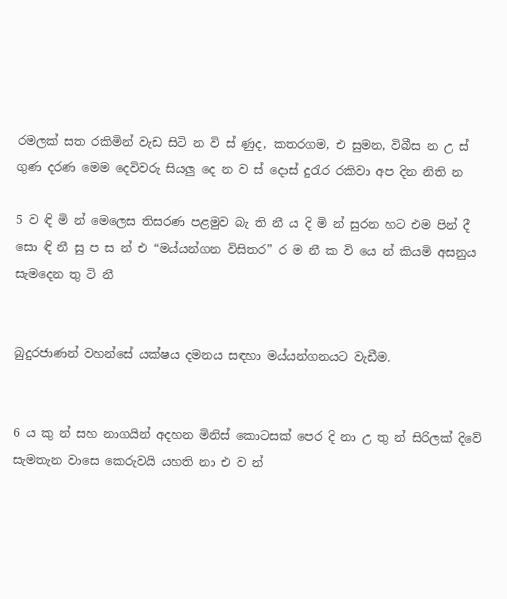රමලක් සත රකිමින් ‍වැඩ සිටි න වි ස් ණුද, කතරගම, එ සුමන, විබීස න උ ස් ගුණ දරණ මෙම දෙවිවරු සියලු දෙ න ව ස් දොස් දුරැර රකිවා අප දින නිති න

5 ව ඳි මි න් මෙලෙස තිසරණ පළමුව බැ ති නී ය දි මි න් සුරන හට එම පින් දී සො ඳි නී සු ප ස න් එ “මය්යන්ගන විසිතර” ර ම නී ක වි යෙ න් කියමි අසනුය සැමදෙන තු ටි නී


බුදුරජාණන් වහන්සේ යක්ෂය දමනය සඳහා මය්යන්ගනයට වැඩීම.


6 ය කු න් සහ නාගයින් අදහන මිනිස් කොටසක් පෙර දි නා උ තු න් සිරිලක් දිවේ සැමතැන වාසෙ කෙරුවයි යහති නා එ ව න්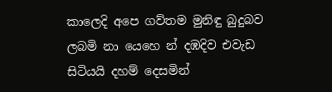කාලෙදි අපෙ ගව්තම මුනිඳු බුදුබව ලබමි නා යෙහෙ න් දඹදිව එවැඩ සිටියයි දහම් දෙසමින්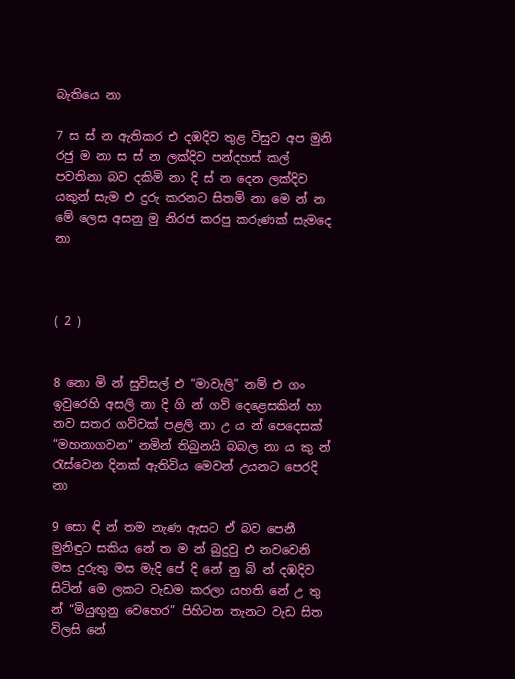බැතියෙ නා

7 ස ස් න ඇතිකර එ දඹදිව තුළ විසුව අප මුනි රජු ම නා ස ස් න ලක්දිව පන්දහස් කල් පවතිනා බව දකිමි නා දි ස් න දෙන ලක්දිව යකුන් සැම එ දුරු කරනට සිතමි නා මෙ න් න මේ ලෙස අසනු මු නිරජ කරපු කරුණක් සැමදෙ නා



( 2 )


8 නො මි න් සුවිසල් එ “මාවැලි” නම් එ ගං ඉවුරෙහි අසලි නා දි ගි න් ගව් දෙළෙසකින් හා නව සතර ගව්වක් පළලි නා උ ය න් පෙදෙසක් “මහනාගවන” නමින් තිබුනයි බබල නා ය කු න් රැස්වෙන දිනක් ඇතිවිය මෙවන් උයනට පෙරදි නා

9 සො ඳි න් තම නැණ ඇසට ඒ බව පෙනී මුනිඳුට සකිය නේ ත ම න් බුදුවු එ නවවෙනි මස දුරුතු මස මැදි පේ දි නේ නු බි න් දඹදිව සිටින් මෙ ලකට වැඩම කරලා යහති නේ උ තු න් “මියුඟුනු වෙහෙර” පිහිටන තැනට වැඩ සිත විලසි නේ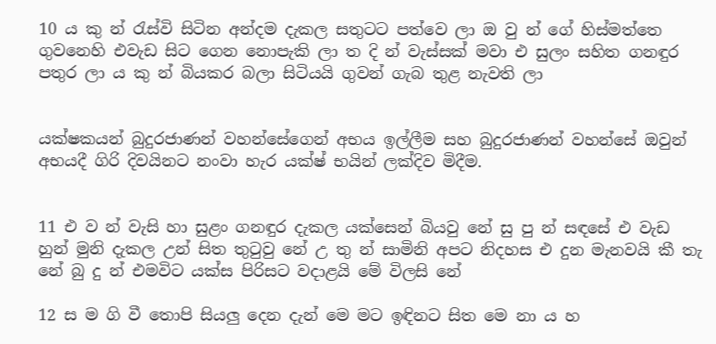10 ය කු න් රැස්වි සිටින අන්දම දැකල සතුටට පත්වෙ ලා ඔ වු න් ගේ හිස්මත්තෙ ගුවනෙහි එවැඩ සිට ගෙන නොපැකි ලා ත දි න් වැස්සක් මවා එ සුලං සහිත ගනඳුර පතුර ලා ය කු න් බියකර බලා සිටියයි ගුවන් ගැබ තුළ නැවති ලා


යක්ෂකයන් බුදුරජාණන් වහන්සේගෙන් අභය ඉල්ලීම සහ බුදුරජාණන් වහන්සේ ඔවුන් අභයදී ගිරි දිවයිනට නංවා හැර යක්ෂ් භයින් ලක්දිව මිදීම.


11 එ ව න් වැසි හා සුළං ගනඳුර දැකල යක්සෙන් බියවු නේ සු පු න් සඳසේ එ වැඩ හුන් මුනි දැකල උන් සිත තුටුවු නේ උ තු න් සාමිනි අපට නිදහස එ දුන මැනවයි කී තැ නේ බු දු න් එමවිට යක්ස පිරිසට වදාළයි මේ විලසි නේ

12 ස ම ගි වී තොපි ‍සියලු දෙන දැන් මෙ මට ඉඳිනට සිත මෙ නා ය හ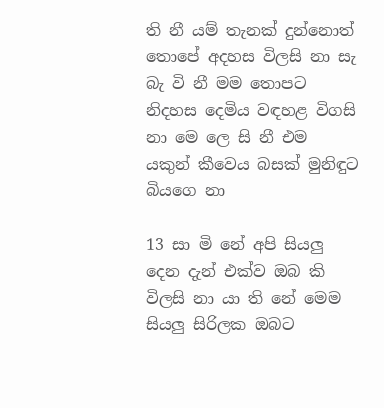ති නී යම් තැනක් දුන්නොත් තොපේ අදහස විලසි නා සැ බැ වි නී මම තොපට නිදහස දෙමිය වඳහළ විගසි නා මෙ ලෙ සි නී එම යකුන් කීවෙය බසක් මුනිඳුට බියගෙ නා

13 සා මි නේ අපි සියලු දෙන දැන් එක්ව ඔබ කි විලසි නා යා ති නේ මෙම සියලු සිරිලක ඔබට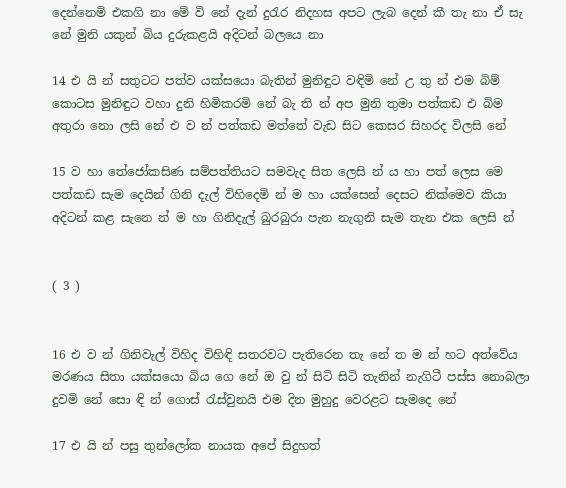දෙන්නෙමි එකගි නා මේ වි නේ දැන් දුරැර නිදහස අපට ලැබ දෙන් කී තැ නා ඒ සැ නේ මුනි යකුන් බිය දුරුකළයි අදිටන් බලයෙ නා

14 එ යි න් සතුටට පත්ව යක්සයො බැතින් මුනිඳුට වඳිමි නේ උ තු න් එම බිම් කොටස මුනිඳුට වහා දුනි හිමිකරමි නේ බැ ති න් අප මුනි තුමා පත්කඩ එ බිම අතුරා නො ලසි නේ එ ව න් පත්කඩ මත්තේ වැඩ සිට කෙසර සිහරද විලසි නේ

15 ව හා තේජෝකසිණ සම්පත්තියට සමවැද සිත‍ ලෙසි න් ය හා පත් ලෙස මෙ පත්කඩ සැම දෙයින් ගිනි දැල් විහිදෙමි න් ම හා යක්සෙන් දෙසට නික්මෙව කියා අදිටන් කළ සැනෙ න් ම හා ගිනිදැල් බුරබුරා පැන නැගුනි සැම තැන එක ලෙසි න්


( 3 )


16 එ ව න් ගිනිවැල් විහිද විහිඳි සතරවට පැතිරෙන තැ නේ ත ම න් හට අත්වේය මරණය සිතා යක්සයො බිය ගෙ නේ ඔ වු න් සිටි සිටි තැනින් නැගිටී පස්ස නොබලා දුවමි නේ සො ඳි න් ගොස් රැස්වුනයි එම දින මුහුදු වෙරළට සැමදෙ නේ

17 එ යි න් පසු තුන්ලෝක නායක අපේ සිදුහත්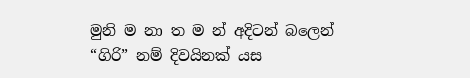මුනි ම නා ත ම න් අදිටන් බලෙන් “ගිරි” නම් දිවයිනක් යස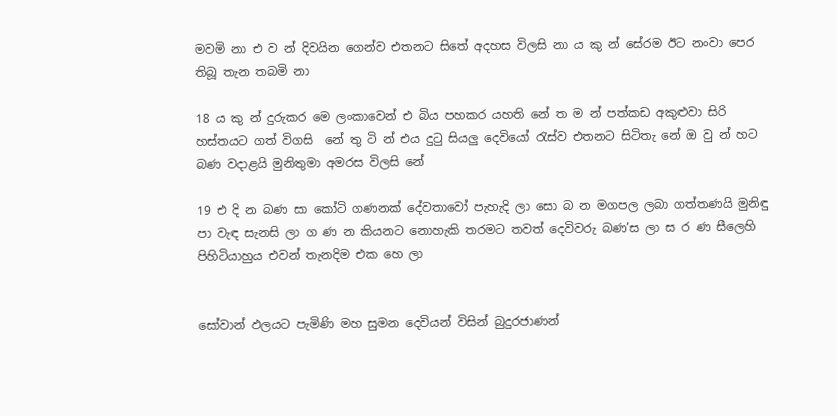මවමි නා එ ව න් දිවයින ගෙන්ව එතනට සිතේ අදහස විලසි නා ය කු න් සේරම ඊට නංවා පෙර තිබූ තැන තබමි නා

18 ය කු න් දුරුකර මෙ ලංකාවෙන් එ බිය පහකර යහති නේ ත ම න් පත්කඩ අකුළුවා සිරි හස්තයට ගත් විගසි ‍ නේ තු ටි න් එය දුටු සියලු දෙවියෝ රැස්ව එතනට සිටිතැ නේ ඔ වු න් හට බණ වදාළයි මුනිතුමා අමරස විලසි නේ

19 එ දි න බණ සා කෝටි ගණනක් දේවතාවෝ පැහැදි ලා සො බ න මගපල ලබා ගත්තණයි මුනිඳු පා වැඳ සැනසි ලා ග ණ න කියනට නොහැකි තරමට තවත් දෙවිවරු බණ’ස ලා ස ර ණ සීලෙහි පිහිටියාහුය එවන් තැනදිම එක‍ හෙ ලා


සෝවාන් ඵලයට පැමි‍ණි මහ සුමන දෙවියන් විසින් බුදුරජාණන්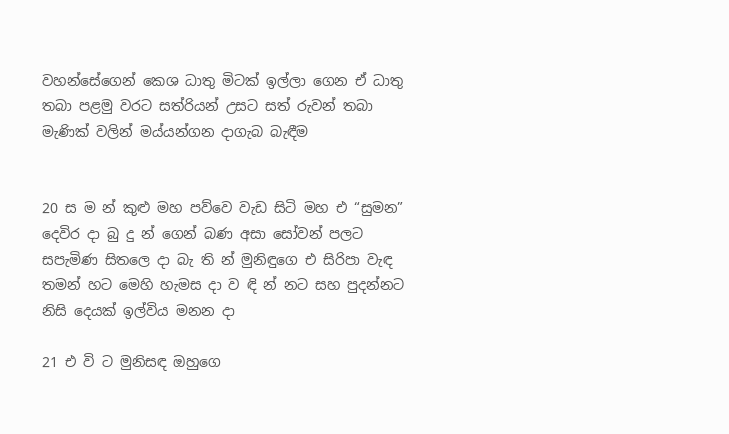වහන්සේගෙන් කෙශ ධාතු මිටක් ඉල්ලා‍ ගෙන ඒ ධාතු තබා පළමු වරට සත්රියන් උසට සත් රුවන් තබා මැණික් වලින් මය්යන්ගන දාගැබ බැඳීම


20 ස ම න් කුළු මහ පව්වෙ වැඩ සිටි මහ එ “සුමන” දෙවිර දා බු දු න් ගෙන් බණ අසා සෝවන් පලට සපැමිණ සිතලෙ දා බැ ති න් මුනිඳුගෙ එ සිරිපා වැඳ තමන් හට මෙහි හැමස දා ව ඳි න් නට සහ පුදන්නට නිසි දෙයක් ඉල්විය මනන දා

21 එ වි ට මුනිසඳ ඔහුගෙ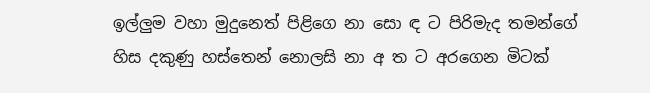ඉල්ලුම වහා මුදුනෙත් පිළිගෙ නා සො ඳ ට පිරිමැද තමන්ගේ හිස දකුණු හස්තෙන් නොලසි නා අ ත ට අරගෙන මිටක්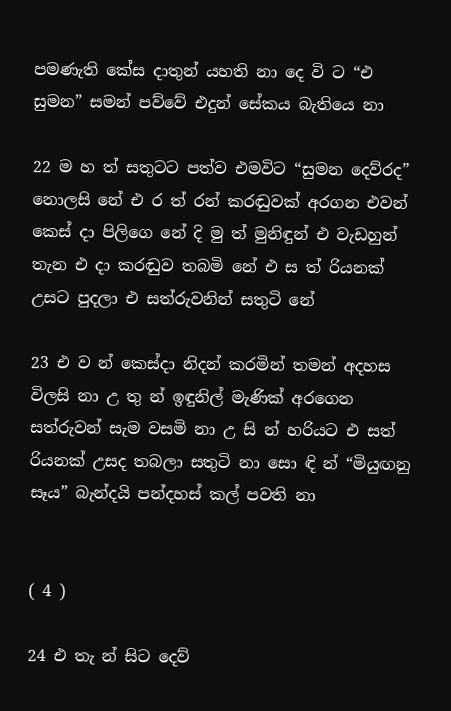පමණැති කේස දාතුන් යහති නා දෙ වි ට “එ සුමන” සමන් පව්වේ එදුන් සේකය බැතියෙ නා

22 ම හ ත් සතුටට පත්ව එමවිට “සුමන දෙව්රද” නොලසි නේ එ ර ත් රන් කරඬුවක් අර‍ගන එවන් කෙස් දා පිලිගෙ නේ දි මු ත් මුනිඳුන් එ වැඩහුන් තැන එ දා කරඬුව තබමි නේ එ ස ත් රියනක් උසට පුදලා එ සත්රුවනින් සතුටි නේ

23 එ ව න් කෙස්දා නිදන් කරමින් තමන් අදහස විලසි නා උ තු න් ඉඳුනිල් මැණික් අරගෙන සත්රුවන් සැම වසමි නා උ සි න් හරියට එ සත් රියනක් උසද තබලා සතුටි නා සො ඳි න් “මියුඟනු සෑය” බැන්දයි පන්දහස් කල් පවති නා


( 4 )

24 එ තැ න් සිට දෙව්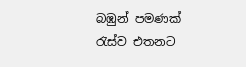බඹුන් පමණක් රැස්ව එතනට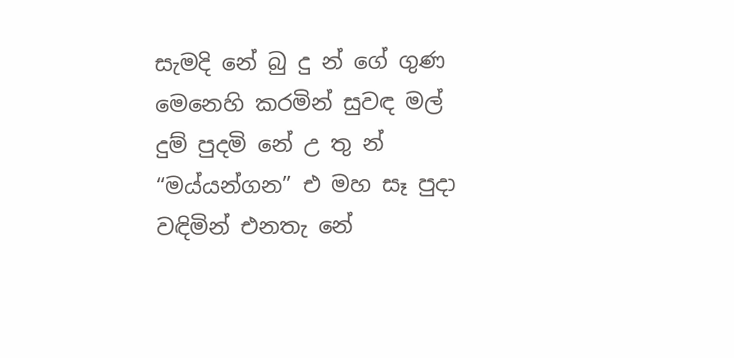සැමදි නේ බු දු න් ගේ ගුණ මෙනෙහි කරමින් සුවඳ මල් දුම් පුදමි නේ උ තු න් “මය්යන්ගන” එ මහ සෑ පුදා වඳිමින් එනතැ නේ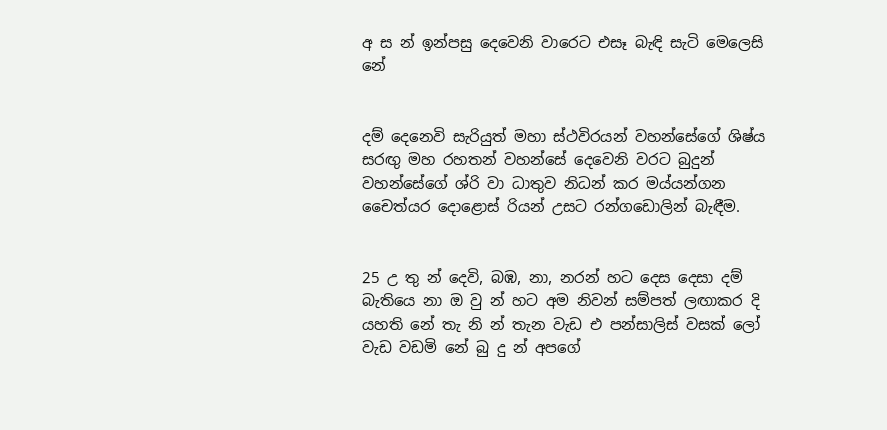අ ස න් ඉන්පසු දෙවෙනි වාරෙට එසෑ බැඳි සැටි මෙලෙසි නේ


දම් දෙනෙවි සැරියුත් මහා ස්ථවිරයන් වහන්සේ‍ගේ ශිෂ්ය සරඟු මහ රහතන් වහන්සේ දෙවෙනි වරට බුදුන් වහන්සේගේ ශ්රි වා ධාතුව නිධන් කර මය්යන්ගන චෛත්යර දොළොස් රියන් උසට රන්ගඩොලින් බැඳීම.


25 උ තු න් දෙවි, බඹ, නා, නරන් හට දෙස දෙසා දම් බැතියෙ නා ඔ වු න් ‍හට අම නිවන් සම්පත් ලඟාකර දි යහති නේ තැ නි න් තැන වැඩ එ පන්සාලිස් වසක් ලෝ වැඩ වඩමි නේ බු දු න් අපගේ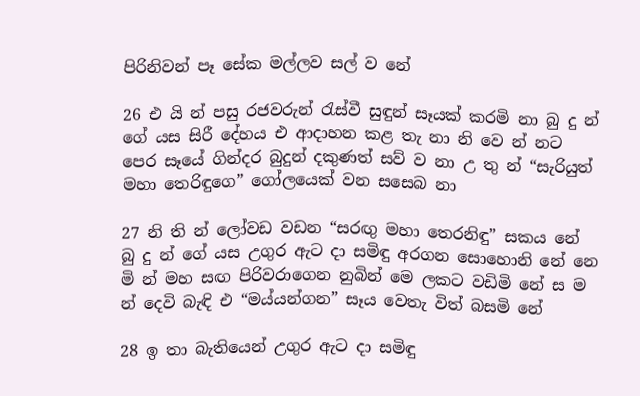පිරිනිවන් පෑ සේක මල්ලව සල් ව නේ

26 එ යි න් පසු රජවරුන් රැස්වී සුඳුන් සෑයක් කරමි නා බු දු න් ගේ යස සිරී දේහය එ ආදාහන කළ තැ නා නි වෙ න් නට පෙර සෑයේ ගින්දර බුදුන් දකුණත් සව් ව නා උ තු න් “සැරියුත් මහා තෙරිඳුගෙ” ගෝලයෙක් වන සසෙබ නා

27 නි ති න් ලෝවඩ වඩන “සරඟු මහා තෙරනිඳු” සකය නේ බු දු න් ගේ යස උගුර ඇට දා සමිඳු අරගන සොහොනි නේ නෙ මි න් මහ සඟ පිරිවරාගෙන නුබින් මෙ ලකට වඩිමි නේ ස ම න් දෙවි බැඳි එ “මය්යන්ගන” සෑය වෙතැ විත් බසමි නේ

28 ඉ තා බැතියෙන් උගුර ඇට දා සමිඳු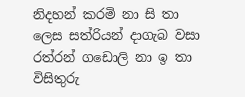නිදහන් කරමි නා සි තා ලෙස සත්රියන් දාගැබ වසා රත්රන් ගඩොලි නා ඉ තා විසිතුරු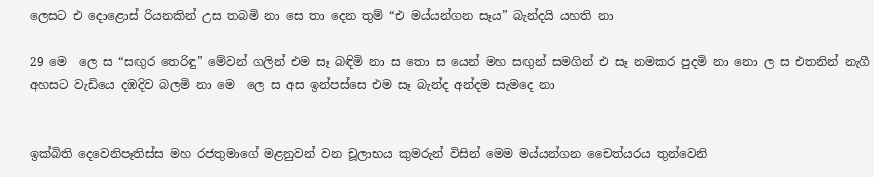ලෙසට එ දොළොස් රියනකින් උස තබමි නා සෙ තා දෙන තුම් “එ මය්යන්ගන සෑය” බැන්දයි යහති නා

29 මෙ ‍ ලෙ ස “සඟුර තෙරිඳු” මේවන් ගලින් එම සෑ බඳිමි නා ස තො ස යෙන් මහ සඟුන් සමගින් එ සෑ නමකර පුදමි නා නො ල ස එතනින් නැගී අහසට වැඩියෙ දඹදිව බලමි නා මෙ ‍ ලෙ ස අස ඉන්පස්සෙ එම සෑ බැන්ද අන්දම සැමදෙ නා


ඉක්බිති දෙවෙනිපෑතිස්ස මහ රජතුමාගේ මළනුවන් වන චූලාභය කුමරුන් විසින් මෙම මය්යන්ගන චෛත්යරය තුන්වෙනි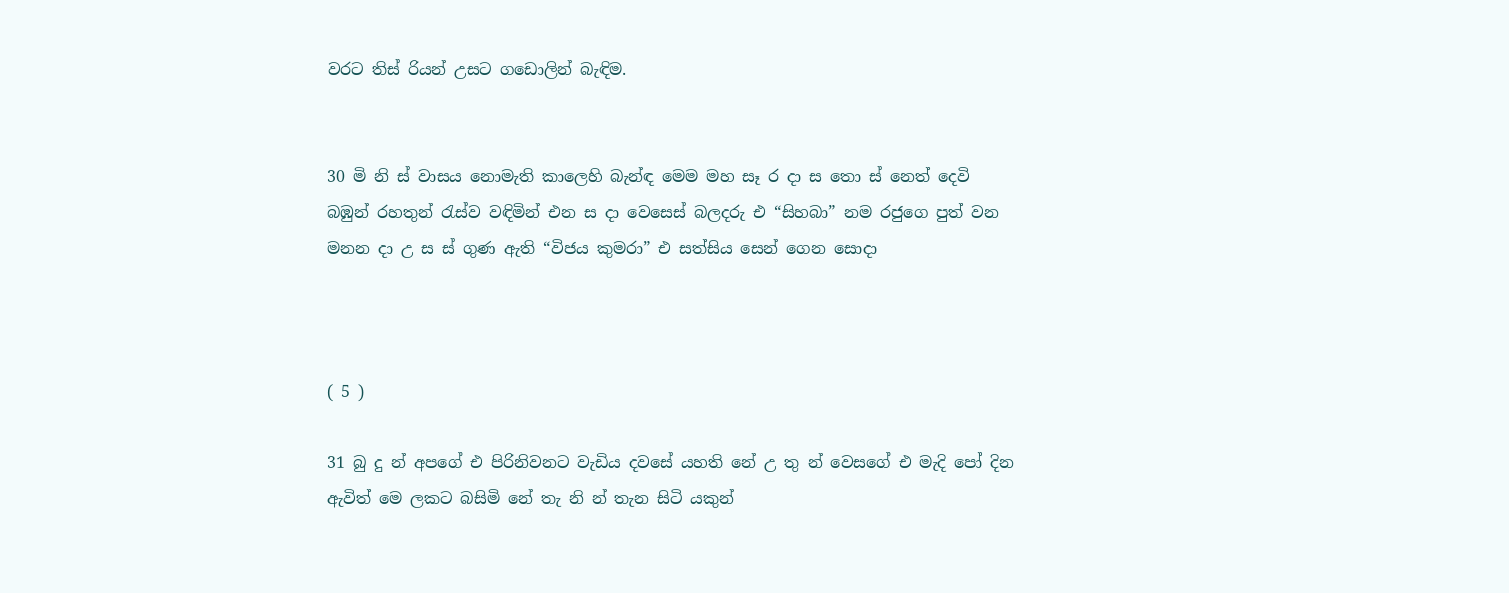වරට තිස් රියන් උසට ‍ගඩොලින් බැඳිම.


30 මි නි ස් වාසය නොමැති කාලෙහි බැන්ඳ මෙම මහ සෑ ර දා ස තො ස් නෙත් දෙවි බඹුන් රහතුන් රැස්ව වඳිමින් එන ස දා වෙසෙස් බලදරු එ “සිහබා” නම රජුගෙ පුත් වන මනන දා උ ස ස් ගුණ ඇති “විජය කුමරා” එ සත්සිය සෙන් ගෙන සොදා



( 5 )

31 බු දු න් අපගේ එ පිරිනිවනට වැඩිය දවසේ යහති නේ උ තු න් වෙසගේ එ මැදි පෝ දින ඇවිත් මෙ ලකට බසිමි නේ තැ නි න් තැන සිටි යකුන්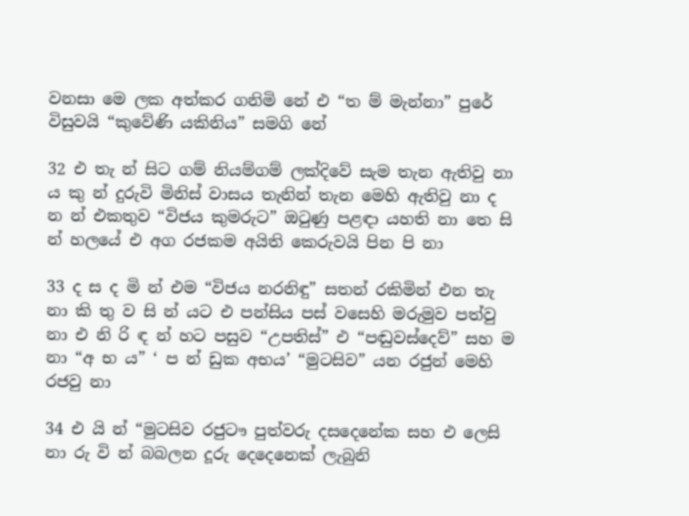වනසා මෙ ලක අත්කර ගනිමි නේ එ “ත ම් මැන්නා” පුරේ විසුවයි “කුවේණි යකිනිය” සමගි නේ

32 එ තැ න් සිට ගම් නියම්ගම් ලක්දිවේ සැම තැන ඇතිවු නා ය කු න් දුරුවි මිනිස් වාසය තැනින් තැන මෙහි ඇතිවු නා ද න න් එකතුව “විජය කුමරුට” ඔටුණු පළඳා යහති නා තෙ සි න් හලයේ එ අග රජකම අයිති කෙරුවයි පින පි නා

33 ද ස ද මි න් එම “විජය නරනිඳු” සතන් රකිමින් එන තැ නා කි තු ව සි න් යට එ පන්සිය පස් වසෙහි මරුමුව පත්වු නා එ නි රි ඳ න් හට පසුව “උපතිස්” එ “පඬුවස්දෙව්” සහ ම නා “අ භ ය” ‘ ප න් ඩුක අභය’ “මුටසිව” යන රජුන් මෙහි රජවු නා

34 එ යි න් “මුටසිව රජුටෟ පුත්වරු දසදෙනේක සහ එ ලෙසි නා රු වි න් බබලන දූරු දෙදෙනෙක් ලැබුනි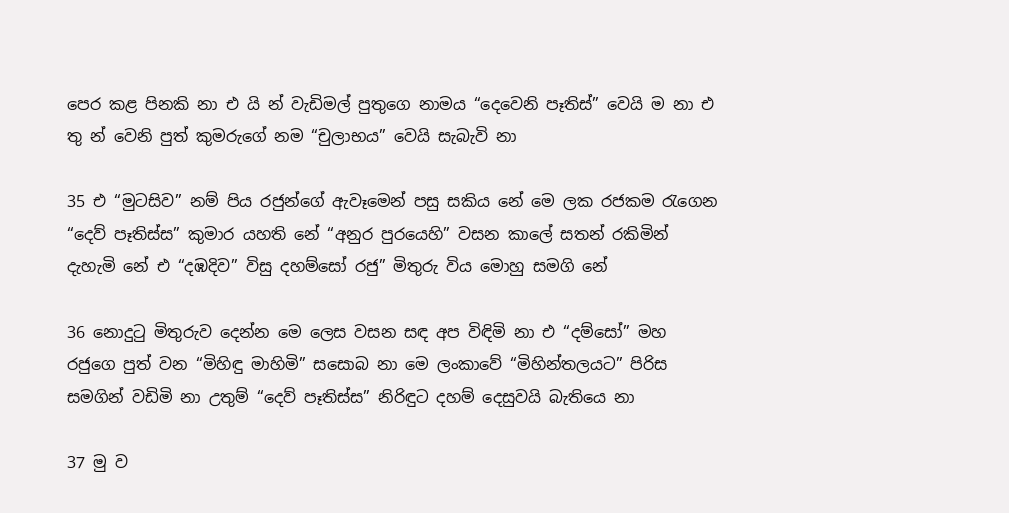පෙර ‍කළ පිනකි නා එ යි න් වැඩිමල් පුතුගෙ නාමය “දෙවෙනි පෑතිස්” වෙයි ම නා එ තු න් වෙනි පුත් කුමරුගේ නම “චුලාභය” වෙයි සැබැවි නා

35 එ “මුටසිව” නම් පිය රජුන්ගේ ඇවෑමෙන් පසු සකිය නේ මෙ ලක රජකම රැගෙන “දෙව් පෑතිස්ස” කුමාර යහති නේ “අනුර පුරයෙහි” වසන කාලේ සතන් රකිමින් දැහැමි නේ එ “දඹදිව” විසු දහම්සෝ රජු” මිතුරු විය මොහු සමගි නේ

36 නොදුටු මිතුරුව දෙන්න මෙ ලෙස වසන සඳ අප විඳිමි නා එ “දම්සෝ” මහ රජුගෙ පුත් වන “මිහිඳු මාහිමි” සසොබ නා මෙ ලංකාවේ “මිහින්තලයට” පිරිස සමගින් වඩිමි නා උතුම් “දෙව් පෑතිස්ස” නිරිඳුට දහම් දෙසුවයි බැතියෙ නා

37 මු ව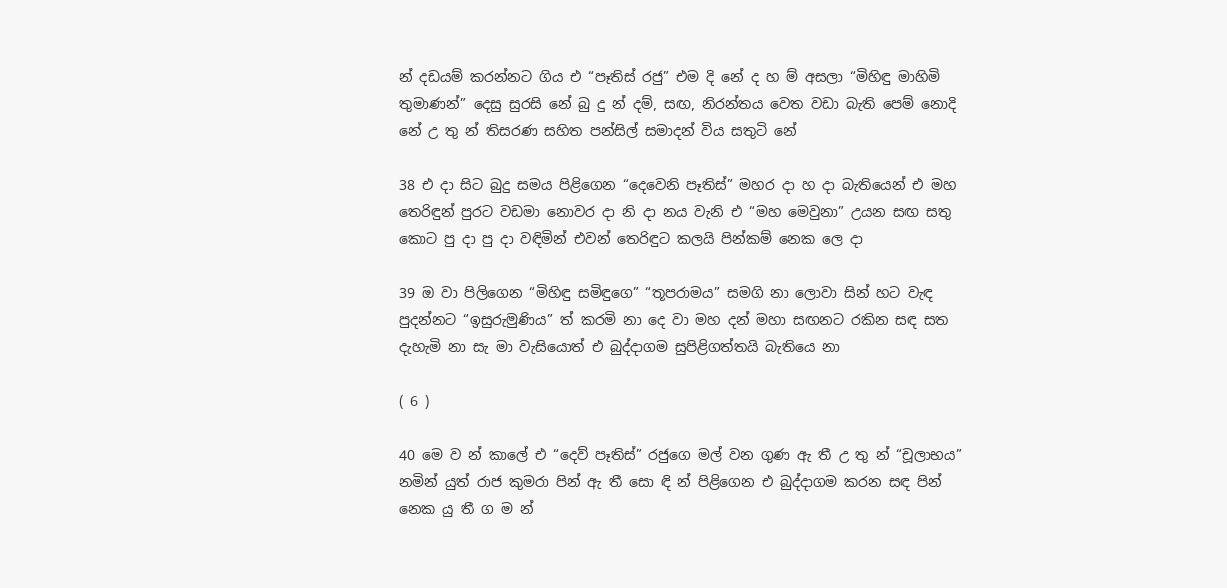න් දඩයම් කරන්නට ගිය එ “පෑතිස් රජු” එම දි නේ ද හ ම් අසලා “මිහිඳු මාහිමි තුමාණන්” දෙසු සුරසි‍ නේ බු දු න් දම්, සඟ, නිරන්තය වෙත වඩා බැති පෙම් නොදි නේ උ තු න් තිසරණ සහිත පන්සිල් සමාදන් විය සතුටි නේ

38 එ දා සිට බුදු සමය පිළිගෙන “දෙවෙනි පෑතිස්” මහර දා හ දා බැතියෙන් එ මහ තෙරිඳුන් පුරට වඩමා නොවර දා නි දා නය වැනි එ “මහ මෙවුනා” උයන සඟ සතු කොට පු දා පු දා වඳිමින් එවන් තෙරිඳුට කලයි පින්කම් නෙක ලෙ දා

39 ඔ වා පිලිගෙන “මිහිඳු සමිඳුගෙ” “තූපරාමය” සමගි නා ලොවා සින් හට වැඳ පුදන්නට “ඉසුරුමුණිය” ත් කරමි නා දෙ වා මහ දන් මහා සඟනට රකින සඳ සත දැහැමි නා සැ මා වැසියොත් එ බුද්දාගම සුපිළිගත්තයි බැතියෙ නා

( 6 )

40 මෙ ව න් කාලේ එ “දෙව් පෑතිස්” රජුගෙ මල් වන ගුණ ඇ තී උ තු න් “චූලාභය” නමින් යුත් රාජ කුමරා පින් ඇ තී සො ඳි න් පිළිගෙන එ බුද්දාගම කරන සඳ පින් නෙක යු තී ග ම න්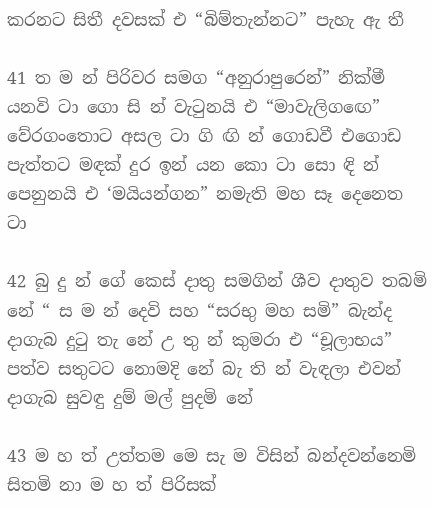කරනට සිතී දවසක් එ “බිම්තැන්නට” පැහැ ඇ තී

41 ත ම න් පිරිවර සමග “අනුරාපුරෙන්” නික්මී යනවි ටා ගො සි න් වැටුනයි එ “මාවැලිගඟෙ” වේරගංතොට අසල ටා ගි ඟි න් ගොඩවී එගොඩ පැත්තට මඳක් දුර ඉන් යන කො ටා සො ඳි න් පෙනුනයි එ ‘මයියන්ගන” නමැති මහ සෑ දෙනෙත ටා

42 බු දු න් ගේ කෙස් දාතු සමගින් ශීව දාතුව තබමි නේ “ ස ම න් දෙවි සහ “සරභු මහ සමි” බැන්ද දාගැබ දුටු තැ නේ උ තු න් කුමරා එ “චූලාභය” පත්ව සතුටට නොමදි නේ බැ ති න් වැඳලා එවන් දාගැබ සුවඳු දුම් මල් පුදමි නේ

43 ම හ ත් උත්තම මෙ සැ ම විසින් බන්දවන්නෙමි සිතමි නා ම හ ත් පිරිසක්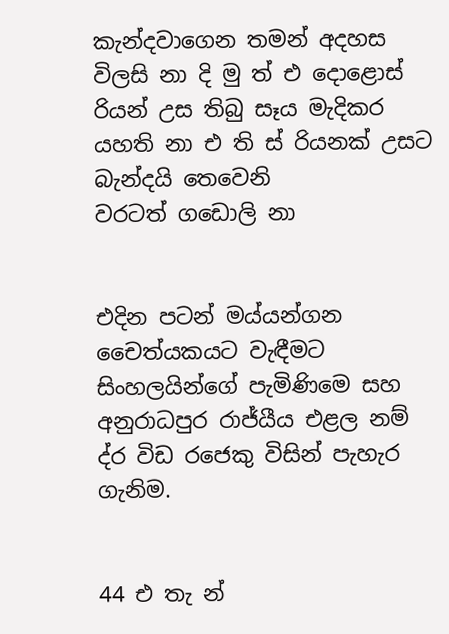කැන්දවාගෙන තමන් අදහස විලසි නා දි මු ත් එ දොළොස් රියන් උස තිබු සෑය මැදිකර යහති නා එ ති ස් රියනක් උසට බැන්දයි තෙවෙනි වරටත් ‍ගඩොලි නා


එදින පටන් මය්යන්ගන චෛත්යකයට වැඳීමට සිංහලයින්ගේ පැමිණිමෙ සහ අනුරාධපුර රාජ්යීය එළල නම් ද්ර විඩ රජෙකු විසින් පැහැර ගැනිම.


44 එ තැ න්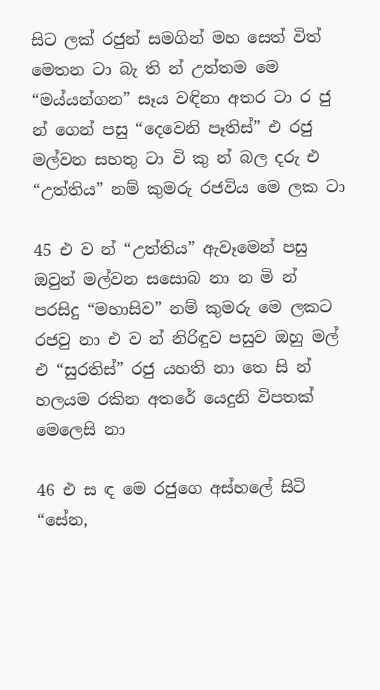සිට ලක් රජුන් සමගින් මහ සෙත් විත් මෙතන ටා බැ ති න් උත්තම මෙ “මය්යන්ගන” සෑය වඳිනා අතර ටා ර ජු න් ගෙන් පසු “දෙවෙනි පෑතිස්” එ රජු මල්වන සහතු ටා වි කු න් බල දරු එ “උත්තිය” නම් කුමරු රජවිය මෙ ලක ටා

45 එ ව න් “උත්තිය” ඇවෑමෙන් පසු ඔවුන් මල්වන ‍සසොබ නා න මි න් පරසිදු “මහාසිව” නම් කුමරු මෙ ලකට රජවු නා එ ව න් නිරිඳුව පසුව ඔහු මල් එ “සුරතිස්” රජු යහති නා තෙ සි න් හලයම රකින අතරේ යෙදුනි විපතක් මෙලෙසි නා

46 එ ස ඳ මෙ රජුගෙ අස්හලේ සිටි “සේන,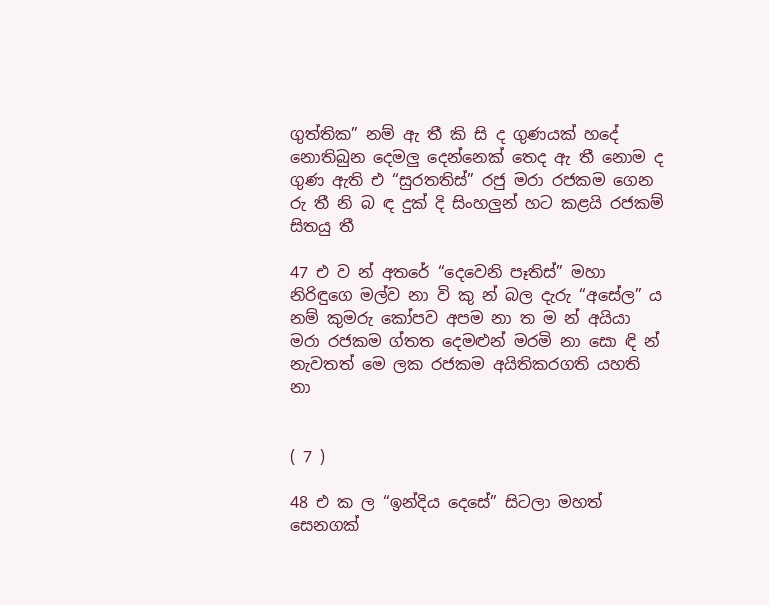ගුත්තික” නම් ඇ තී කි සි ද ගුණයක් හදේ නොතිබුන දෙමලු දෙන්නෙක් තෙද ඇ තී නොම ද ගුණ ඇති එ “සුරතතිස්” රජු මරා රජකම ගෙන රු තී නි බ ඳ දුක් දි සිංහලුන් හට කළයි රජකම් සිතයු තී

47 එ ව න් අතරේ “දෙවෙනි පෑතිස්” මහා නිරිඳුගෙ මල්ව නා වි කු න් බල දැරු “අසේල” ය නම් කුමරු කෝපව අපම නා ත ම න් අයියා මරා රජකම ග්තත දෙමළුන් මරමි නා සො ඳි න් නැවතත් මෙ ලක රජකම අයිතිකරගති යහති නා


( 7 )

48 එ ක ල “ඉන්දිය දෙසේ” සිටලා මහත් සෙනගක්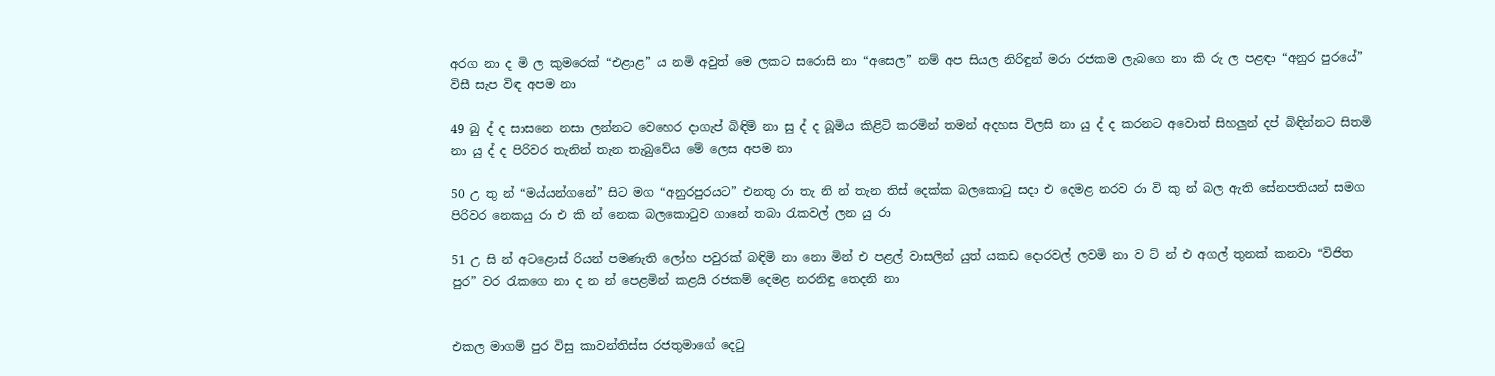අරග නා ද මි ල කුමරෙක් “එළාළ” ය නමි අවුත් මෙ ලකට සරොසි නා “අසෙල” නම් අප සියල නිරිඳුන් මරා රජකම ලැබගෙ නා කි රු ල පළඳා “අනුර පුරයේ” විසී සැප විඳ අපම නා

49 බු ද් ද සාසනෙ නසා ලන්නට වෙහෙර දාගැප් බිඳිමි නා සු ද් ද බූමිය කිළිටි කරමින් තමන් අදහස විලසි නා යු ද් ද කරනට අවොත් සිහලුන් දප් බිඳින්නට සිතමි නා යු ද් ද පිරිවර තැනින් තැන තැබුවේය මේ ලෙස අපම නා

50 උ තු න් “මය්යන්ගනේ” සිට මග “අනුරපුරයට” එනතු රා තැ නි න් තැන තිස් දෙක්ක බලකොටු සදා එ දෙමළ නරව රා වි කු න් බල ඇති සේනපතියන් සමග පිරිවර නෙකයු රා එ කි න් නෙක බලකොටුව ගානේ තබා රැකවල් ලන යු රා

51 උ සි න් අටළොස් රියන් පමණැති ලෝහ පවුරක් බඳිමි නා නො මින් එ පළල් වාසලින් යුත් යකඩ දොරවල් ලවමි නා ව ට් න් එ අගල් තුනක් කනවා “විජිත පුර” වර රැකගෙ නා ද න න් පෙළමින් කළයි රජකම් දෙමළ නරනිඳු තෙදනි නා


එකල මාගම් පුර විසු කාවන්තිස්ස රජතුමාගේ දෙටු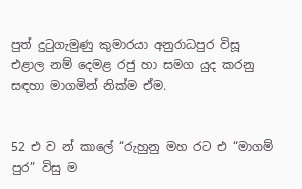පුත් දුටුගැමුණු කුමාරයා අනුරාධපුර විසූ එළාල නම් දෙමළ රජු හා සමග යුද කරනු සඳහා මාගමින් නික්ම ඒම.


52 එ ව න් කාලේ “රුහුනු මහ රට එ “මාගම් පුර” විසු ම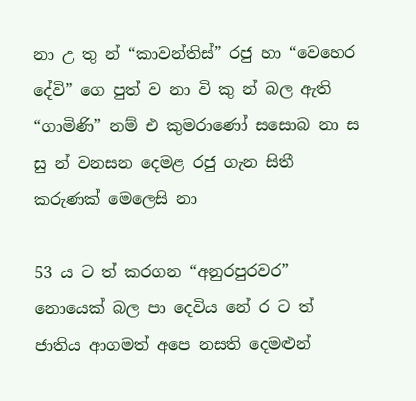නා උ තු න් “කාවන්තිස්” රජු හා “වෙහෙර දේවි” ගෙ පුත් ව නා වි කු න් බල ඇති “ගාමිණි” නම් එ කුමරාණෝ ස‍සොබ නා ස සු න් වනසන දෙමළ රජු ගැන සිතී කරුණක් මෙලෙසි නා

53 ය ට ත් කරගන “අනුරපුරවර” නොයෙක් බල පා දෙවිය නේ ර ට ත් ජාතිය ආගමත් අපෙ නසති දෙමළුන්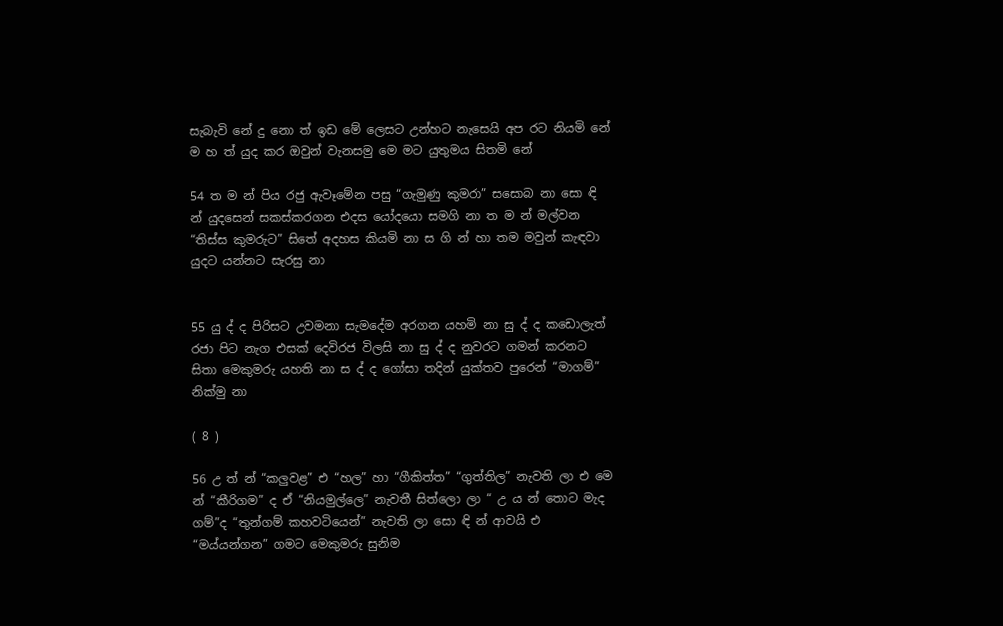සැබැවි නේ දු නො ත් ඉඩ මේ ලෙසට උන්හට නැසෙයි අප රට නියමි නේ ම හ ත් යුද කර ඔවුන් වැනසමු මෙ මට යුතුමය සිතමි නේ

54 ත ම න් පිය රජු ඇවෑමේන පසු “ගැමුණු කුමරා” සසො‍බ නා සො ඳි න් යුදසෙන් සකස්කරගන එදස යෝදයො සමගි නා ත ම න් මල්වන “තිස්ස කුමරුට” සිතේ අදහස කියමි නා ස ගි න් හා තම මවුන් කැඳවා යුදට යන්නට සැරසු නා


55 යු ද් ද පිරිසට උවමනා සැමදේම අරගන යහමි නා සු ද් ද කඩොලැත් රජා පිට නැග එසක් දෙවිරජ විලසි නා සු ද් ද නුවරට ගමන් කරනට සිතා මෙකුමරු යහති නා ස ද් ද ගෝසා තදින් යුක්තව පුරෙන් “මාගම්” නික්මු නා

( 8 )

56 උ ත් න් “කලුවළ” එ “හල” හා “ගීකිත්ත” “ගුත්තිල” නැවති ලා එ මෙ න් “කීරිගම” ද ඒ “නියමුල්ලෙ” නැවතී සිත්ලො ලා “ උ ය න් තොට මැද ගම්”ද “තුන්ගම් කහවටියෙන්” නැවති ලා සො ඳි න් ආවයි එ “මය්යන්ගන” ගමට මෙකුමරු සුනිම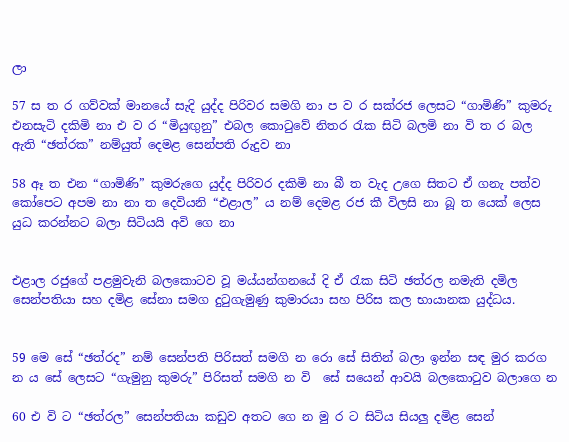ලා

57 ස ත ර ගව්වක් ‍මානයේ සැදි යුද්ද පිරිවර සමගි නා ප ව ර සක්රජ ලෙසට “ගාමිණි” කුමරු එනසැටි දකිමි නා එ ව ර “මියුඟුනු” එබල කොටුවේ නිතර රැක සිටි බලමි නා වි ත ර බල ඇති “ඡත්රක” නම්යුත් දෙමළ සෙන්පති රුදුව නා

58 ඈ ත එන “ගාමිණි” කුමරුගෙ යුද්ද පිරිවර දකිමි නා බී ත වැද ‍උගෙ සිතට ඒ ගනැ පත්ව කෝපෙට අපම නා නා ත දෙවියනි “එළාල” ය නම් දෙමළ රජ කී විලසි නා බූ ත යෙක් ලෙස යුධ කරන්නට බලා සිටියයි අවි ගෙ නා


එළාල රජුගේ පළමුවැනි බලකොටව වූ මය්යන්ගනයේ දි ඒ රැක සිටි ඡත්රල නමැති දමිල සෙන්පතියා සහ දමිළ සේනා සමග දුටුගැමුණු කුමාරයා සහ පිරිස කල භායානක යුද්ධය.


59 මෙ සේ “ඡත්රද” නම් සෙන්පති පිරිසත් සමගි න රො සේ සිතින් බලා ඉන්න සඳ මුර කරග න ය සේ ලෙසට “ගැමුනු කුමරු” පිරිසත් සමගි න වි ‍ සේ සයෙන් ආවයි බලකොටුව බලාගෙ න

60 එ වි ට “ඡත්රල” සෙන්පතියා කඩුව අතට ගෙ න මු ර ට සිටිය සියලු දමිළ සෙන්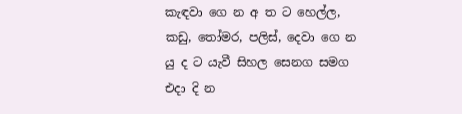කැඳවා ගෙ න අ ත ‍ට හෙල්ල, කඩු, තෝමර, පලිස්, දෙවා ගෙ න යු ද ‍ට යැවී සිහල සෙනග සමග එදා දි න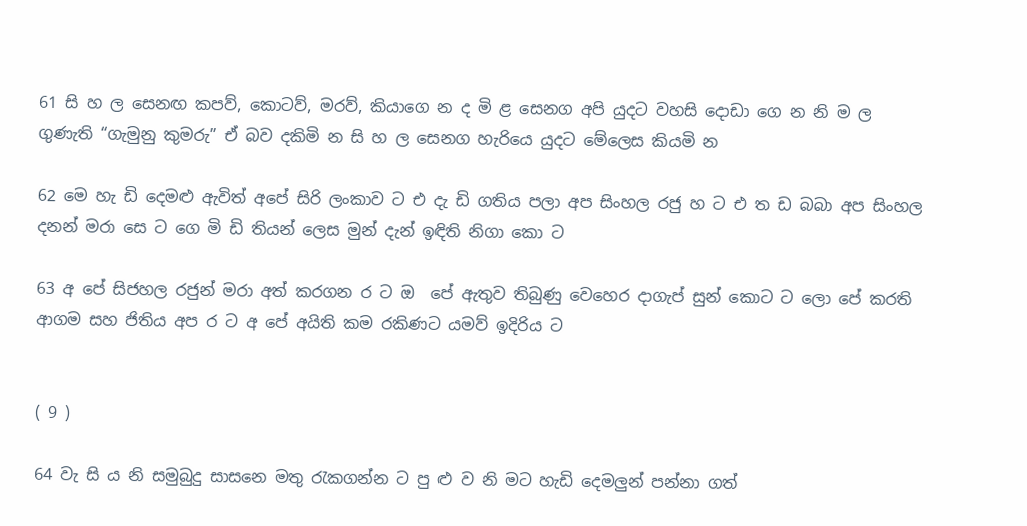61 සි හ ල සෙනඟ කපව්, කොටව්, මරව්, කියාගෙ න ද මි ළ සෙනග අපි යුදට වහසි දොඩා ගෙ න නි ම ල ගුණැති “ගැමුනු කුමරු” ඒ බව දකිමි න සි හ ල සෙනග හැරියෙ යුදට මේලෙස කියමි න

62 මෙ හැ ඩි දෙමළු ඇවිත් අපේ සිරි ලංකාව ට එ දැ ඩි ගතිය පලා අප සිංහල රජු හ ට එ ත ඩ බබා අප සිංහල දනන් මරා සෙ ට ගෙ මි ඩි තියන් ලෙස මුන් දැන් ඉඳිති නිගා කො ට

63 අ පේ සිජහල රජුන් මරා අත් කරගන ර ට ඔ ‍ පේ ඇතුව තිබුණු වෙහෙර දාගැප් සුන් කොට ට ලො පේ කරති ආගම සහ ජිතිය අප ර ට අ පේ අයිති කම රකිණට යමව් ඉදිරිය ට


( 9 )

64 වැ සි ය නි සමුබුදු සාසනෙ මතු රැකගන්න ට පු ළු ව නි මට හැඩි දෙමලුන් පන්නා ගත්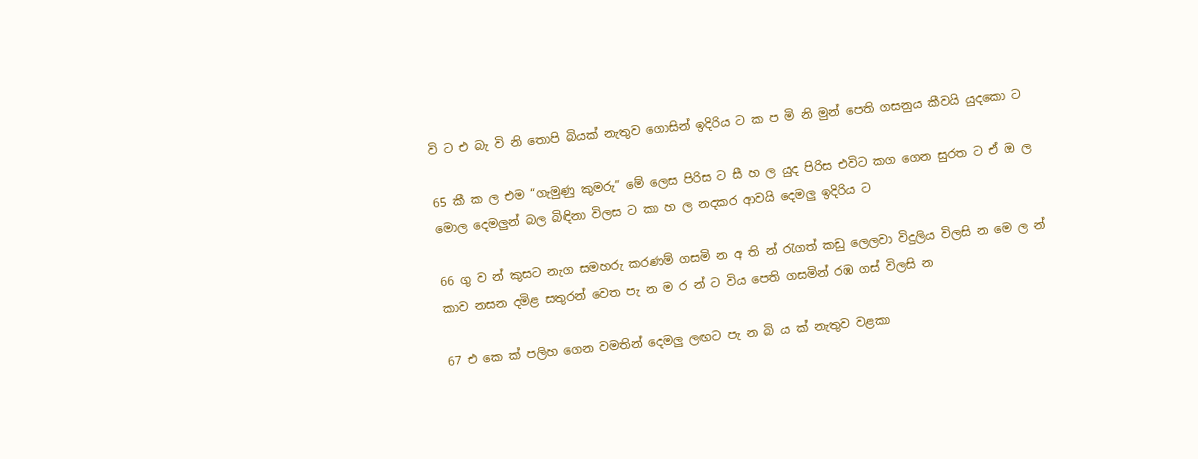වි ට එ බැ වි නි තොපි බියක් නැතුව ගොසින් ඉදිරිය ට ක ප මි නි මුන් පෙති ගසනුය කීවයි යුදකො ට

65 කී ක ල එම “ගැමුණු කුමරු” මේ ලෙස පිරිස ට සී හ ල යුද පිරිස එවිට කග ගෙන සුරත ට ඒ ඔ ල මොල දෙමලුන් බල බිඳිනා විලස ට කා හ ල නදකර ආවයි දෙමලු ඉදිරිය ට

66 ගු ව න් කුසට නැග සමහරු කරණම් ගසමි න අ ති න් රැගත් කඩු ලෙලවා විදුලිය විලසි න මෙ ල න් කාව නසන දමිළ සතුරන් වෙත පැ න ම ර න් ට විය පෙති ගසමින් රඹ ගස් විලසි න

67 එ කෙ ක් පලිහ ගෙන වමතින් දෙමලු ලඟට පැ න බි ය ක් නැතුව වළකා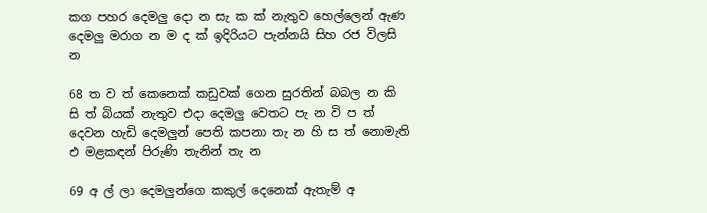කග පහර දෙමලු දො න සැ ක ක් නැතුව හෙල්ලෙන් ඇණ දෙමලු මරාග න ම ද ක් ඉදිරියට පැන්නයි සිහ රජ විලසි න

68 ත ව ත් කෙනෙක් කඩුවක් ගෙන සුරතින් බබල න කි සි ත් බියක් නැතුව එදා දෙමලු වෙතට පැ න වි ප ත් දෙවන හැඩි දෙමලුන් පෙති කපනා තැ න හි ස ත් නොමැති එ මළකඳන් පිරුණි තැනින් තැ න

69 අ ල් ලා දෙමලුන්ගෙ කකුල් දෙනෙක් ඇතැම් අ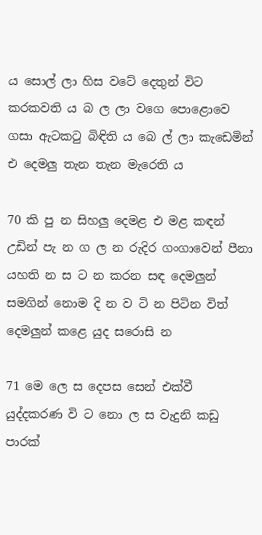ය සොල් ලා හිස වටේ දෙතුන් විට කරකවති ය බ ල ලා වගෙ පොළොවෙ ගසා ඇටකටු බිඳිති ය බෙ ල් ලා කැ‍ඩෙමින් එ දෙමලු තැන තැන මැරෙති ය

70 කි පු න සිහලු දෙමළ එ මළ කඳන් උඩින් පැ න ග ල න රුදිර ගංගාවෙන් පීනා යහති න ස ට න කරන සඳ දෙමලුන් සමගින් නොම දි න ව ටි න පිටින විත් දෙමලුන් කළෙ යුද සරොසි න

71 මෙ ලෙ ස දෙපස සෙන් එක්වී යුද්දකරණ වි ට නො ල ස වැදුනි කඩු පාරක්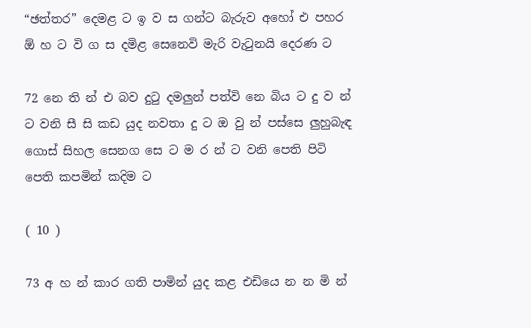“ඡත්තර” දෙමළ ට ඉ ව ස ගන්ට බැරුව අහෝ එ පහර ඕ හ ට වි ග ස දමිළ සෙනෙවි මැරි වැටුනයි දෙරණ ට

72 නෙ ති න් එ බව දුටු දමලුන් පත්වි නෙ බිය ට දු ව න් ට වනි සී සි කඩ යුද නවතා දු ට ඔ වු න් පස්සෙ ලුහුබැඳ ගොස් සිහල සෙනග සෙ ට ම ර න් ට වනි පෙති පිටි පෙති කපමින් කදිම ට

( 10 )

73 අ හ න් කාර ගති පාමින් යුද කළ එ‍ඩියෙ න න මි න්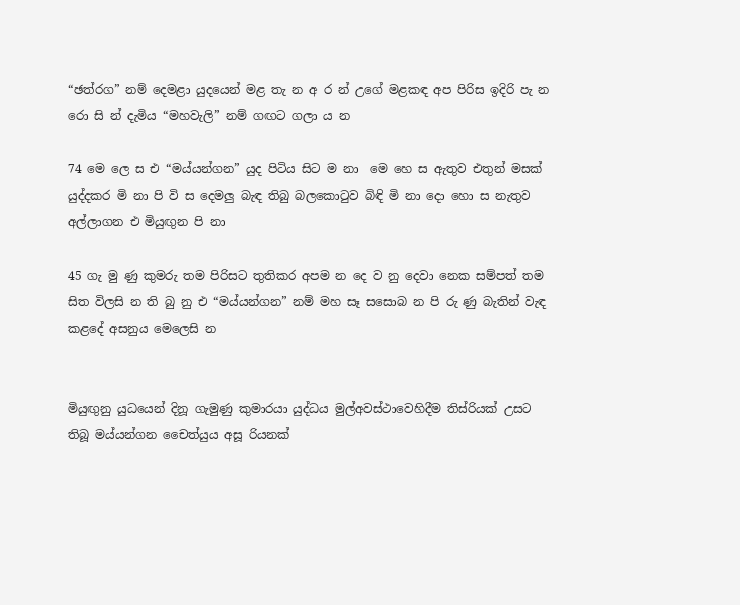“ඡත්රග” නම් දෙමළා ‍යුදයෙන් මළ තැ න අ ර න් උගේ මළකඳ අප පිරිස ඉදිරි පැ න රො සි න් දැමිය “මහවැලි” නම් ගඟට ගලා ය න

74 මෙ ලෙ ස එ “මය්යන්ගන” යුද පිටිය සිට ම නා ‍ මෙ හෙ ස ඇතුව එතුන් මසක් යුද්දකර මි නා පි වි ස දෙමලු බැඳ තිබු බලකොටුව බිඳි මි නා දො හො ස නැතුව අල්ලාගන එ මියුඟුන පි නා

45 ගැ මු ණු කුමරු තම පිරිසට තුතිකර අපම න දෙ ව නු දෙවා නෙක සම්පත් තම සිත විලසි න ති බු නු එ “මය්යන්ගන” නම් මහ සෑ සසොබ න පි රු ණු බැතින් වැඳ කළදේ අසනුය මෙලෙසි න


මියුඟුනු යුධයෙන් දිනූ ගැමුණු කුමාරයා යුද්ධය මුල්අවස්ථාවෙහිදීම තිස්රියක් උසට තිබූ මය්යන්ගන චෛත්යුය අසූ රියනක්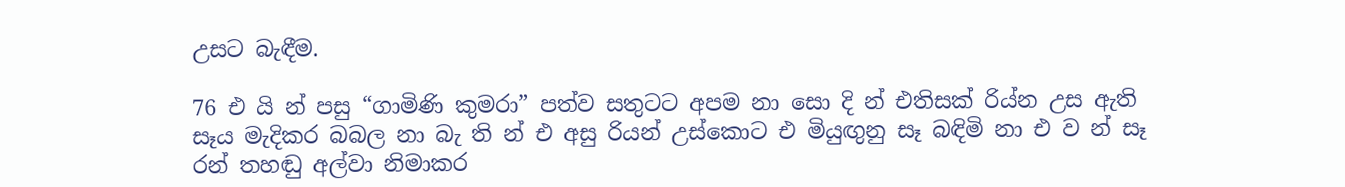උසට බැඳීම.

76 එ යි න් පසු “ගාමිණි කුමරා” පත්ව සතුටට අපම නා සො දි න් එතිසක් රිය්න උස ඇති සෑය මැදිකර බබල නා බැ ති න් එ අසු රියන් උස්කොට එ මියුඟුනු සෑ බඳිමි නා එ ව න් සෑ රන් තහඬු අල්වා නිමාකර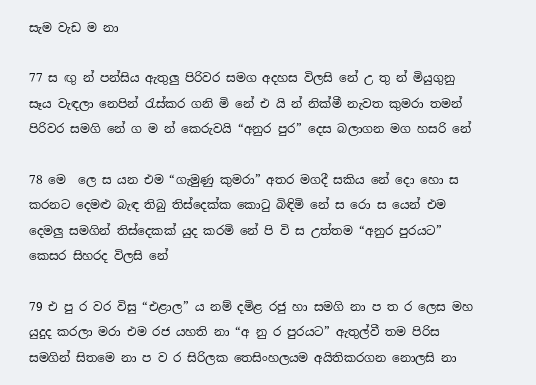සැම වැඩ ම නා

77 ස ඟු න් පන්සිය ඇතුලු පිරිවර සමග අදහස විලසි නේ උ තු න් මියුගුනු සෑය වැඳලා නෙපින් රැස්කර ගනි මි නේ එ යි න් නික්මී නැවත කුමරා තමන් පිරිවර සමගි නේ ග ම න් කෙරුවයි “අනුර පුර” දෙස බලාගන මග හසරි නේ

78 මෙ ‍ ලෙ ස යන එම “ගැමුණු කුමරා” අතර මගදී සකිය‍ නේ දො හො ස කරනට දෙමළු බැඳ තිබු තිස්දෙක්ක කොටු බිඳිමි නේ ස රො ස යෙන් එම දෙමලු සමගින් තිස්දෙකක් යුද කරමි නේ පි වි ස උත්තම “අනුර පුරයට” කෙසර සිහරද විලසි නේ

79 එ පු ර වර විසු “එළාල” ය නම් ‍දමිළ රජු හා සමගි නා ප ත ර ලෙස මහ යුදුද කරලා මරා එම රජ යහති නා “අ නු ර පුරයට” ඇතුල්වී තම පිරිස සමගින් සිතමෙ නා ප ව ර සිරිලක තෙසිංහලයම අයිතිකරගන නොලසි නා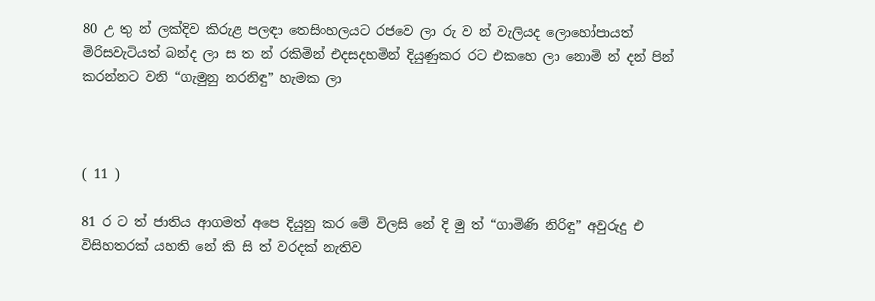80 උ තු න් ලක්දිව කිරුළ පලඳා තෙසිංහලයට රජවෙ ලා රු ව න් වැලියද ලොහෝපායත් මිරිසවැටියත් බන්ද ලා ස ත න් රකිමින් එදසදහමින් දියුණුකර රට එකහෙ ලා නොමි න් දන් පින් කරන්නට වනි “ගැමුනු නරනිඳු” හැමක ලා



( 11 )

81 ර ට ත් ජාතිය ආගමත් අපෙ දියුනු කර මේ විලසි නේ දි මු ත් “ගාමිණි නිරිඳු” අවුරුදු එ විසිහතරක් යහති නේ කි සි ත් වරදක් නැතිව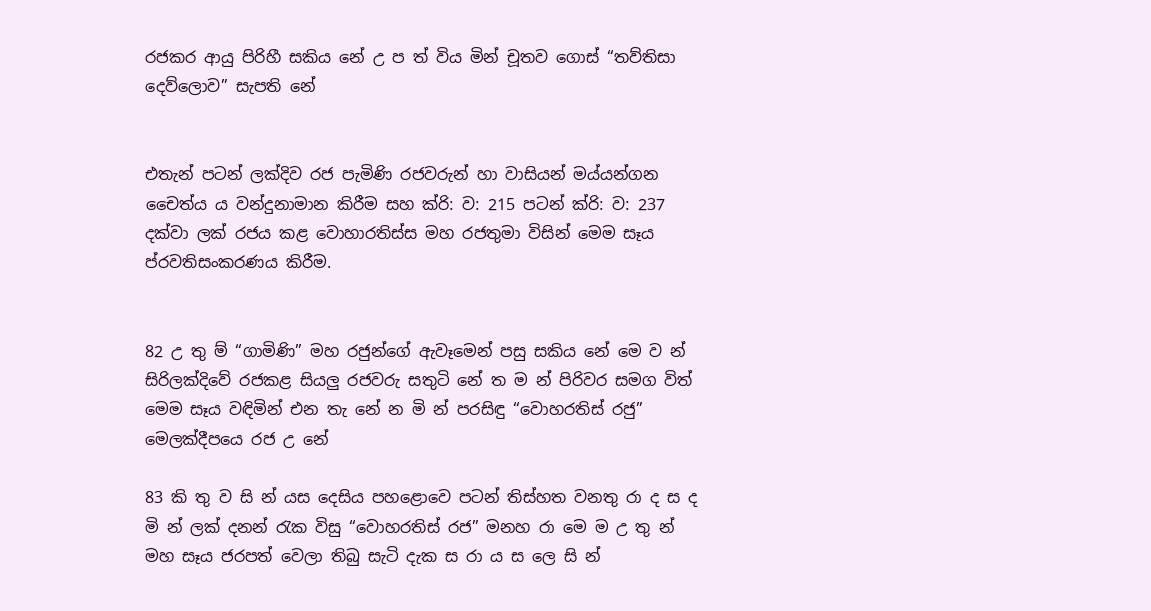රජකර ආයු පිරිහී සකිය නේ උ ප ත් විය මින් චූතව ගොස් “තව්තිසා දෙව්ලොව” සැපති නේ


එතැන් පටන් ලක්දිව රජ පැමිණි රජවරුන් හා වාසියන් මය්යන්ගන චෛත්ය ය වන්දුනාමාන කිරීම සහ ක්රි: ව: 215 පටන් ක්රි: ව: 237 දක්වා ලක් රජය කළ වො‍හාරතිස්ස මහ රජතුමා විසින් මෙම සෑය ප්රවතිසංකරණය කිරීම.


82 උ තු ම් “ගාමිණි” මහ රජුන්ගේ ඇවෑමෙන් පසු සකිය නේ මෙ ව න් සිරිලක්දිවේ රජකළ සියලු රජවරු සතුටි නේ ත ම න් පිරිවර සමග විත් මෙම සෑය වඳිමින් එන තැ නේ න මි න් පරසිඳු “වොහරතිස් රජු” මෙලක්දීපයෙ රජ උ නේ

83 කි තු ව සි න් යස දෙසිය පහළොවෙ පටන් තිස්හත වනතු රා ද ස ද මි න් ලක් දනන් රැක විසු “වොහරතිස් රජ” මනහ රා මෙ ම උ තු න් මහ සෑය ජරපත් වෙලා තිබු සැටි දැක ස රා ය ස ලෙ සි න්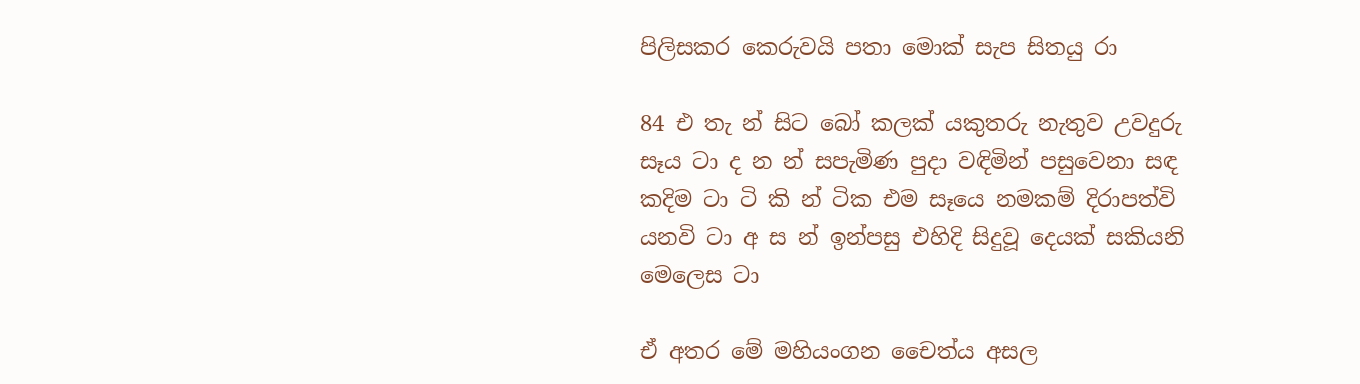පිලිසකර කෙරුවයි පතා මොක් සැප සිතයු රා

84 එ තැ න් සිට බෝ කලක් යකුතරු නැතුව උවදුරු සෑය ටා ද න න් සපැමිණ පුදා වඳිමින් පසුවෙනා සඳ කදිම ටා ටි කි න් ටික එම සෑයෙ නමකම් දිරාපත්වි යනවි ටා අ ස න් ඉන්පසු එහිදි සිදුවූ දෙයක් සකියනි මෙලෙස ටා

ඒ අතර මේ මහියංගන චෛත්ය අසල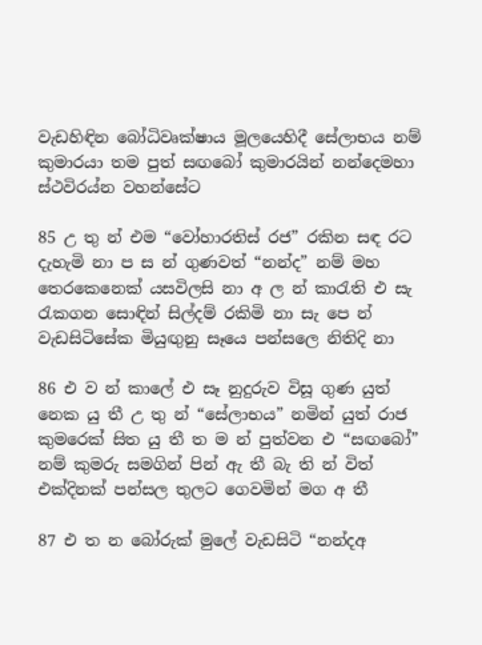වැඩහිඳින බෝධිවෘක්ෂාය මූලයෙහිදී සේලාභය නම් කුමාරයා තම පුත් සඟබෝ කුමාරයින් නන්දෙමහා ස්ථවිරය්න වහන්සේට

85 උ තු න් එම “වෝහාරතිස් රජ” රකින සඳ රට දැහැමි නා ප ස න් ගුණවත් “නන්ද” නම් මහ තෙරකෙනෙක් යසවිලසි නා අ ල න් කාරැති එ සැ රැකගන සොඳින් සිල්දම් රකිමි නා සැ පෙ න් වැඩසිටිසේක මියුඟුනු සෑයෙ පන්සලෙ නිතිදි නා

86 එ ව න් කාලේ එ සෑ නුදුරුව විසූ ගුණ යුත් නෙක යු තී උ තු න් “සේලාභය” නමින් යුත් රාජ කුමරෙක් සිත යු ‍තී ත ම න් පුත්වන එ “සඟබෝ” නම් කුමරු සමගින් පින් ඇ තී බැ ති න් විත් එක්දිනක් පන්සල තුලට ගෙවමින් මග අ තී

87 එ ත න ‍බෝරුක් මුලේ වැඩසිටි “නන්දඅ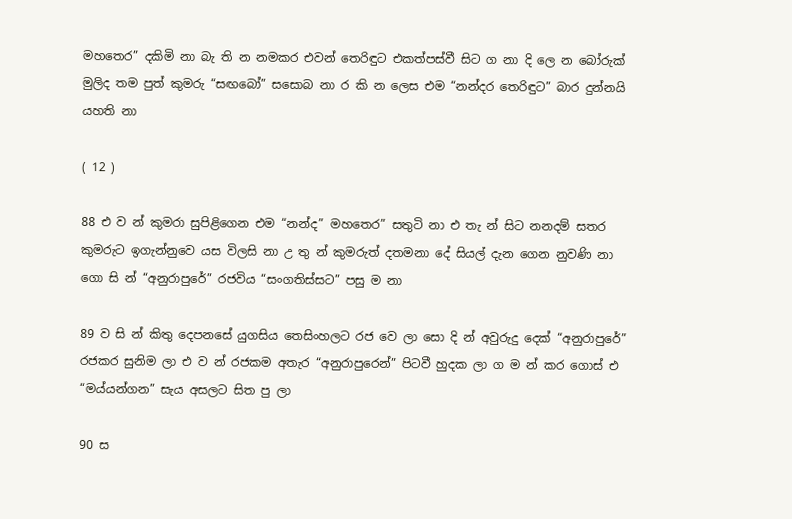මහතෙර” දකිමි නා බැ ති න නමකර එවන් තෙරිඳුට එකත්පස්වී සිට ග නා දි ලෙ න බෝරුක් මුලිද තම පුත් කුමරු “සඟබෝ” සසොබ නා ර කි න ලෙස එම “නන්දර තෙරිඳුට” බාර දුන්නයි යහති නා

( 12 )

88 එ ව න් කුමරා සුපිළිගෙන එම “නන්ද” මහතෙර” සතුටි නා එ තැ න් සිට නනදම් සතර කුමරුට ඉගැන්නුවෙ යස විලසි නා උ තු න් කුමරුත් දතමනා දේ සියල් දැන ගෙන නුවණි නා ගො සි න් “අනුරාපුරේ” රජවිය “සංගතිස්සට” පසු ම නා

89 ව සි න් කිතු දෙපනසේ යුගසිය තෙසිංහලට රජ වෙ ලා සො දි න් අවුරුදු දෙක් “අනුරාපුරේ” රජකර සුනිම ලා එ ව න් රජකම අතැර “අනුරාපුරෙන්” පිටවී හුදක ලා ග ම න් කර ගොස් එ “මය්යන්ගන” සැය අසලට සිත පු ලා

90 ස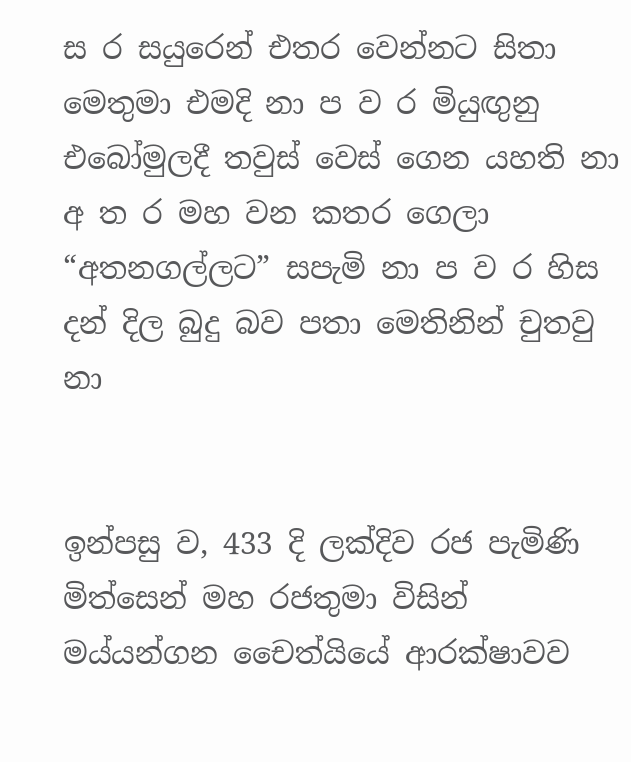ස ර සයුරෙන් එතර වෙන්නට සිතා මෙතුමා එමදි නා ප ව ර මියුඟුනු එබෝමුලදී තවුස් වෙස් ගෙන යහති නා අ ත ර මහ වන කතර ගෙලා “අතනගල්ලට” සපැමි නා ප ව ර හිස දන් දිල බුදු බව පතා මෙතිනින් චුතවු නා


ඉන්පසු ව, 433 දි ලක්දිව රජ පැමිණි මිත්සෙන් මහ රජතුමා විසින් මය්යන්ගන චෛත්යියේ ආරක්ෂාවව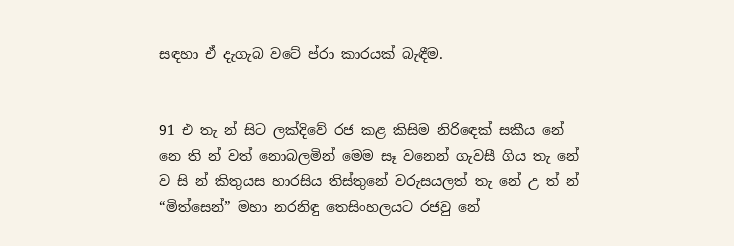සඳහා ඒ දැගැබ වටේ ප්රා කාරයක් බැඳීම.


91 එ තැ න් සිට ලක්දිවේ රජ කළ කිසිම නිරිඳෙක් සකීය නේ නෙ ති න් වත් නොබලමින් මෙම සෑ වනෙන් ගැවසී ගිය තැ නේ ව සි න් කිතුයස හාරසිය තිස්තුනේ වරුසයලත් තැ නේ උ ත් න් “මිත්සෙන්” මහා නරනිඳු තෙසිංහලයට රජවු නේ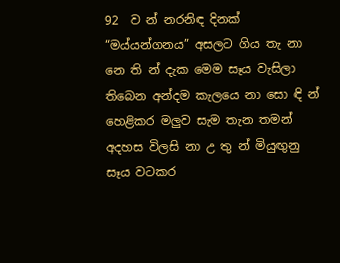92  ව න් නරනිඳ දිනක් “මය්යන්ගනය” අසලට ගිය තැ නා නෙ ති න් දැක මෙම සෑය වැසිලා තිබෙන අන්දම කැලයෙ නා සො ඳි න් හෙළිකර මලුව සැම තැන තමන් අදහස විලසි නා උ තු න් මියුඟුනු සෑය වටකර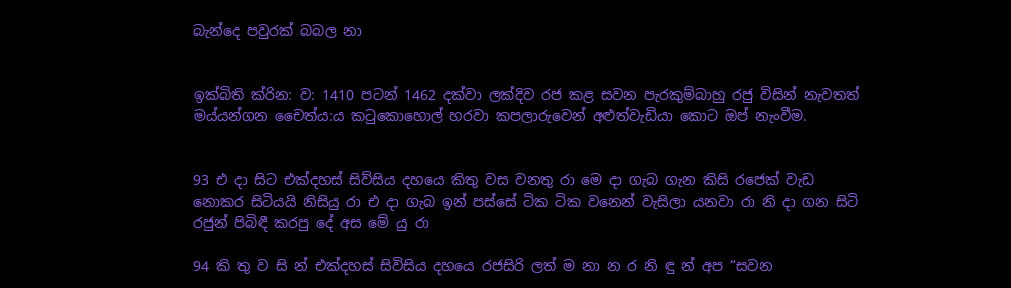බැන්දෙ පවුරක් බබල නා


ඉක්බිති ක්රින: ව: 1410 පටන් 1462 දක්වා ලක්දිව රජ කළ සවන පැරකුම්බාහු රජු විසින් නැවතත් මය්යන්ගන චෛත්ය:ය කටුකොහොල් හරවා කපලාරුවෙන් අළුත්වැඩියා කොට ඔප් නැංවීම.


93 එ දා සිට එක්දහස් සිව්සිය දහයෙ කිතු වස වනතු රා මෙ දා ගැබ ගැන කිසි රජෙක් වැඩ නොකර සිටියයි නිසියු ‍රා එ දා ගැබ ඉන් පස්සේ ටික ටික වනෙන් වැසිලා යනවා රා නි දා ගන සිටි රජුන් පිබිඳී කරපු දේ අස මේ යු රා

94 කි තු ව සි න් එක්දහස් සිවිසිය දහයෙ රජසිරි ලත් ම නා න ර නි ඳු න් අප “සවන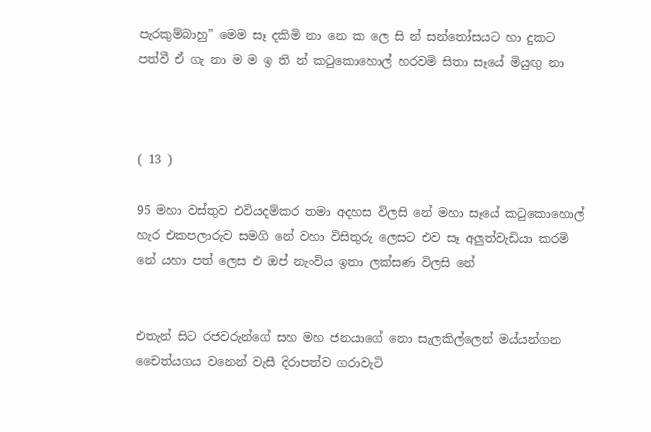පැරකුම්බාහු” මෙම සෑ දකිමි නා නෙ ක ලෙ සි න් සන්තෝසයට හා දුකට පත්වී ඒ ගැ නා ම ම ඉ ති න් කටුකොහොල් හරවමි සිතා සෑයේ මියුඟු නා



( 13 )

95 මහා වස්තුව එවියදම්කර තමා අදහස විලසි නේ මහා සෑයේ කටුකොහොල් හැර එකපලාරුව සමගි නේ වහා විසිතුරු ලෙසට එව සෑ අලුත්වැඩියා කරමි නේ යහා පත් ලෙස එ ඔප් නැංවිය ඉතා ලක්සණ විලසි නේ


එතැන් සිට රජවරුන්ගේ සහ මහ ජනයා‍ගේ නො සැලකිල්ලෙන් මය්යන්ගන චෛත්යගය වනෙන් වැසී දිරාපත්ව ගරාවැටි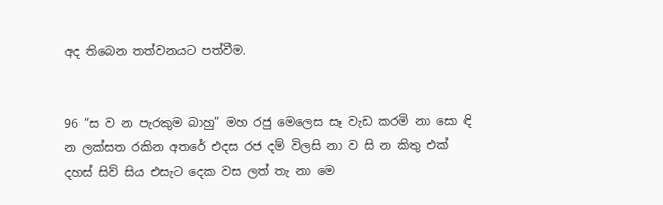අද තිබෙන තත්වනයට පත්වීම.


96 “ස ව න පැරකුම බාහු” මහ රජු මෙලෙස සෑ වැඩ කරමි නා සො ඳි න ලක්සත රකින අතරේ එදස රජ දම් විලසි නා ව සි න කිතු එක් දහස් සිව් සිය එසැට දෙක වස ලත් තැ නා මෙ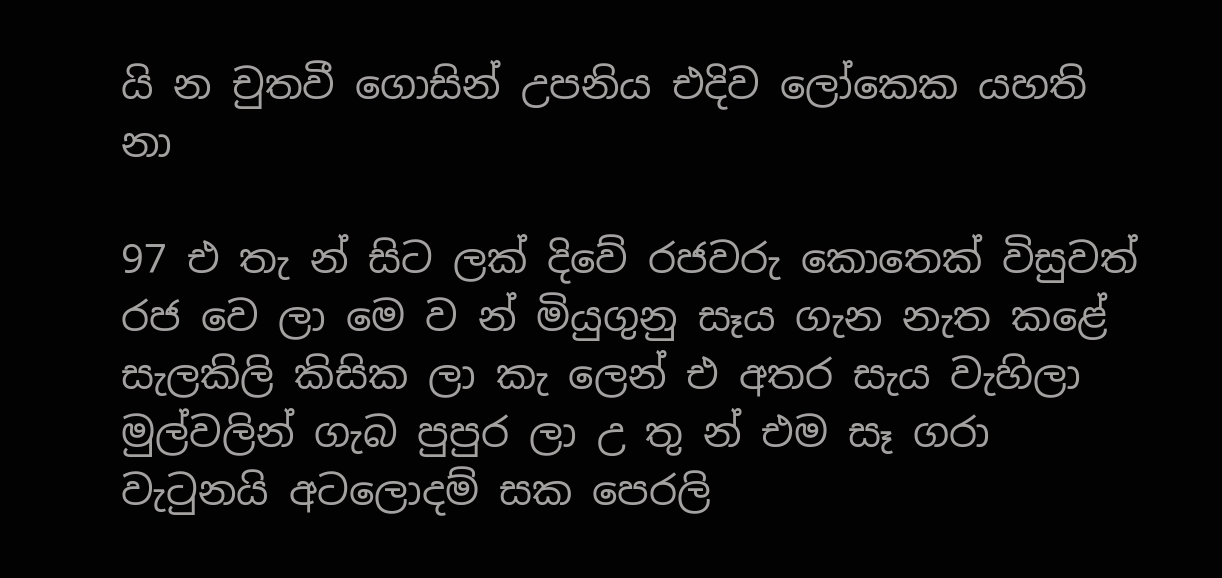යි න චුතවී ගොසින් උපනිය එදිව ලෝකෙක යහති නා

97 එ තැ න් සිට ලක් දිවේ රජවරු කොතෙක් විසුවත් රජ වෙ ලා මෙ ව න් මියුගුනු සෑය ගැන නැත කළේ සැලකිලි කිසික ලා කැ ලෙන් එ අතර සැය වැහිලා මුල්වලින් ගැබ පුපුර ලා උ තු න් එම සෑ ගරා වැටුනයි අටලොදම් සක පෙරලි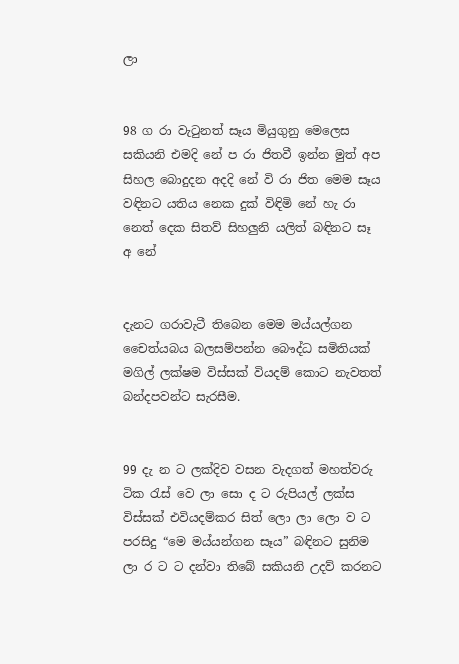ලා


98 ග රා වැටුනත් සෑය මියුගුනු මෙලෙස සකියනි එමදි නේ ප රා ජිතවී ඉන්න මුත් අප සිහල බොදුදන අදදි නේ වි රා ජිත මෙම සෑය වඳිනට යතිය නෙක දුක් විඳිමි නේ හැ රා නෙත් දෙක සිතව් සිහලුනි යලිත් බඳිනට සෑ අ නේ


දැනට ගරාවැටී තිබෙන මෙම මය්යල්ගන චෛත්යබය බලසම්පන්න බෞද්ධ සමිතියක් මගිල් ලක්ෂම විස්සක් වියදම් කොට නැවතත් බන්දපවන්ට සැරසීම.


99 දැ න ට ලක්දිව වසන වැදගත් මහත්වරු ටික රැස් වෙ ලා සො ද ට රුපියල් ලක්ස විස්සක් එවියදම්කර සිත් ලො ලා ලො ව ට පරසිදු “මෙ මය්යන්ගන සෑය” බඳිනට සුනිම ලා ර ට ට දන්වා තිබේ සකියනි උදව් කරනට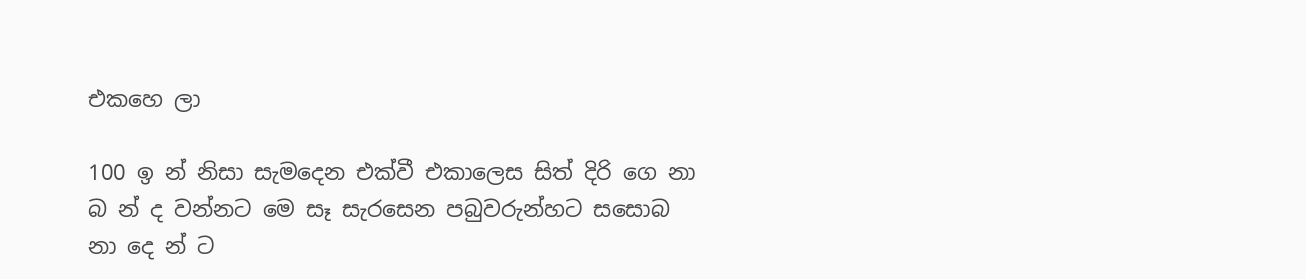එකහෙ ලා

100 ඉ න් නිසා සැමදෙන එක්වී එකාලෙස සිත් දිරි ගෙ නා බ න් ද වන්නට මෙ සෑ සැරසෙන පබුවරුන්හට සසොබ නා දෙ න් ට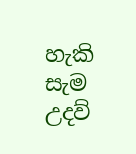හැකි සැම උදව්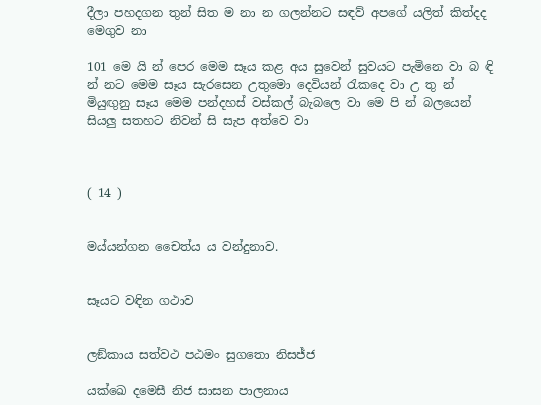දීලා පහදගන තුන් සිත ම නා න ගලන්නට සඳව් අපගේ යලිත් කිත්දද මෙගුව නා

101 මෙ යි න් පෙර මෙම සෑය කළ අය සුවෙන් සුවයට පැමිනෙ වා බ ඳි න් නට මෙම සෑය සැරසෙන උතුමො දෙවියන් රැකදෙ වා උ තු න් මියුඟුනු සෑය මෙම පන්දහස් වස්කල් බැබලෙ වා මෙ පි න් බලයෙන් සියලු සතහට නිවන් සි සැප අත්වෙ වා



( 14 )


මය්යන්ගන චෛත්ය ය වන්දුනාව.


සෑයට වඳින ගථාව


ලඞ්කාය සත්වථ පඨමං සුගතො නිසජ්ජ

යක්ඛෙ දමෙසී නිජ සාසන පාලනාය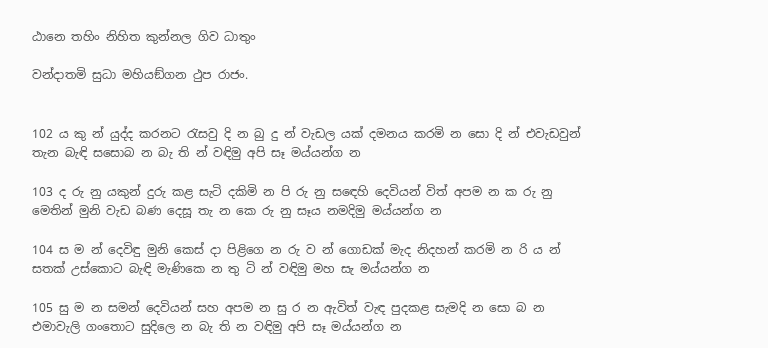ඨානෙ තහිං නිහිත කුන්නල ගිව ධාතුං

වන්දාතමි සුධා මහියඞ්ගන ථුප රාජං.


102 ය කු න් යුද්ද කරනට රැසවු දි න බු දු න් වැඩල යක් දමනය කරමි න සො දි න් එවැඩවුන් තැන බැඳි සසොබ න බැ ති න් වඳිමු අපි සෑ මය්යන්ග න

103 ද රු නු යකුන් දුරු කළ සැටි දකිමි න පි රු නු සඳෙහි දෙවියන් විත් අපම න ක රු නු මෙතින් මුනි වැ‍ඩ බණ දෙසූ තැ න කෙ රු නු සෑය නමදිමු මය්යන්ග න

104 ස ම න් දෙවිඳු මුනි කෙස් දා පිළිගෙ න රු ව න් ගොඩක් මැද නිදහන් කරමි න රි ය න් සතක් උස්කොට බැඳි මැණිකෙ න තු ටි න් වඳිමු මහ සැ මය්යන්ග න

105 සු ම න සමන් දෙවියන් සහ අපම න සු ර න ඇවිත් වැඳ පුදකළ සැමදි න සො බ න එමාවැලි ගංතොට සුදිලෙ න බැ ති න වඳිමු අපි සෑ මය්යන්ග න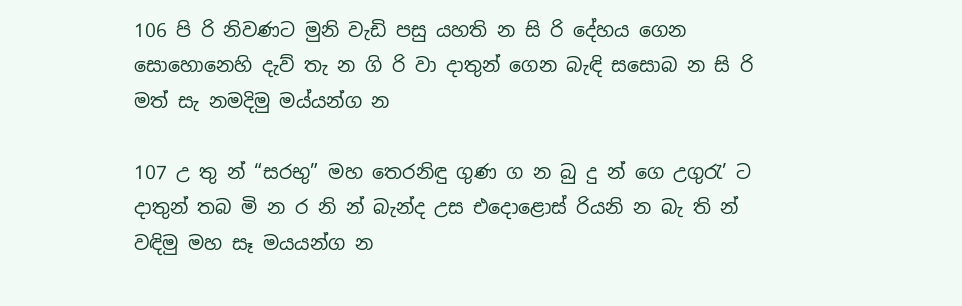106 පි රි නිවණට මුනි වැඩි පසු යහති න සි රි දේහය ගෙන සොහොනෙහි දැව් තැ න ගි රි වා දාතුන් ගෙන බැඳි සසොබ න සි රි මත් සැ නමදිමු මය්යන්ග න

107 උ තු න් “සරභු” මහ තෙරනිඳු ගුණ ග න බු දු න් ගෙ උගුරැ’ ට දාතුන් තබ මි න ර නි න් බැන්ද උස එ‍දොළොස් රියනි න බැ ති න් වඳිමු මහ සෑ මයයන්ග න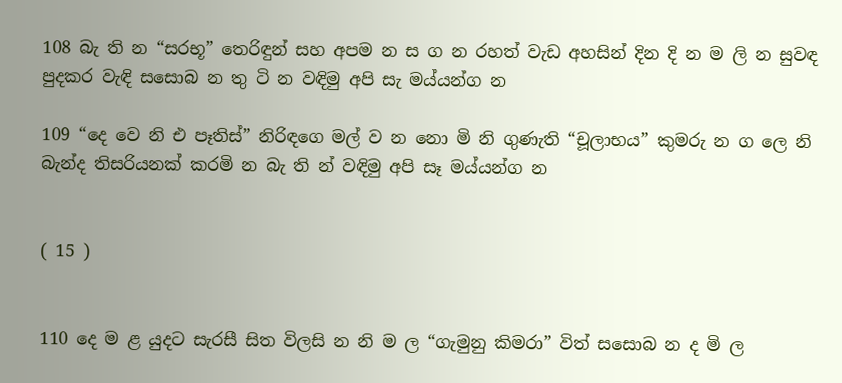108 බැ ති න “සරභූ” තෙරිඳුන් සහ අපම න ස ග න රහත් වැඩ අහසින් දින දි න ම ලි න සුවඳ පුදකර වැඳි සසොබ න තු ටි න වඳිමු අපි සැ මය්යන්ග න

109 “දෙ වෙ නි එ පෑතිස්” නිරිඳගෙ මල් ව න නො මි නි ගුණැති “චූලාභය” කුමරු න ග ලෙ නි බැන්ද තිසරියනක් කරමි න බැ ති න් වඳිමු අපි සෑ මය්යන්ග න


( 15 )


110 දෙ ම ළ යුදට සැරසී සිත විලසි න නි ම ල “ගැමුනු කිමරා” විත් සසොබ න ද මි ල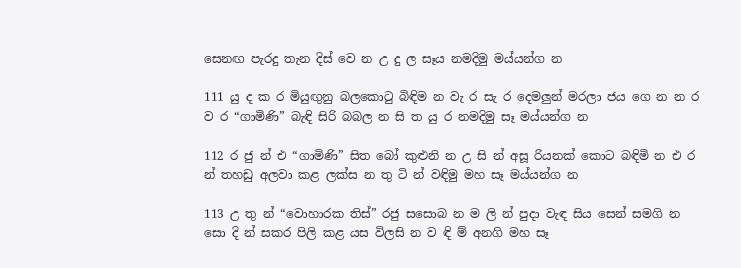සෙනඟ පැරදු තැන දිස් වෙ න උ දු ල සෑය නමදිමු මය්යන්ග න

111 යු ද ක ර මියුඟුනු බලකොටු බිඳිම න වැ ර සැ ර දෙමලුන් මරලා ජය ගෙ න න ර ව ර “ගාමිණි” බැඳි සිරි බබල න සි ත යු ර නමදිමු සෑ මය්යන්ග න

112 ර ජු න් එ “ගාමිණි” සිත බෝ කුළුනි න උ සි න් අසූ රියනක් කොට බඳිමි න එ ර න් තහඩු අලවා කළ ලක්ස න තු ටි න් වඳිමු මහ සෑ මය්යන්ග න

113 උ තු න් “වොහාරක තිස්” රජු සසොබ න ම ලි න් පුදා වැඳ සිය සෙන් සමගි න සො දි න් සකර පිලි කළ යස විලසි න ව ඳි ම් අනගි මහ සෑ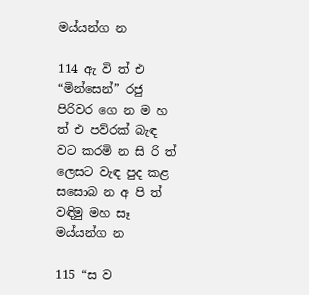මය්යන්ග න

114 ඇ වි ත් එ “මින්සෙන්” රජු පිරිවර ගෙ න ම හ ත් එ පව්රක් බැඳ වට කරමි න සි රි ත් ලෙසට වැඳ පුද කළ සසොබ න අ පි ත් වඳිමු මහ සෑ මය්යන්ග න

115 “ස ව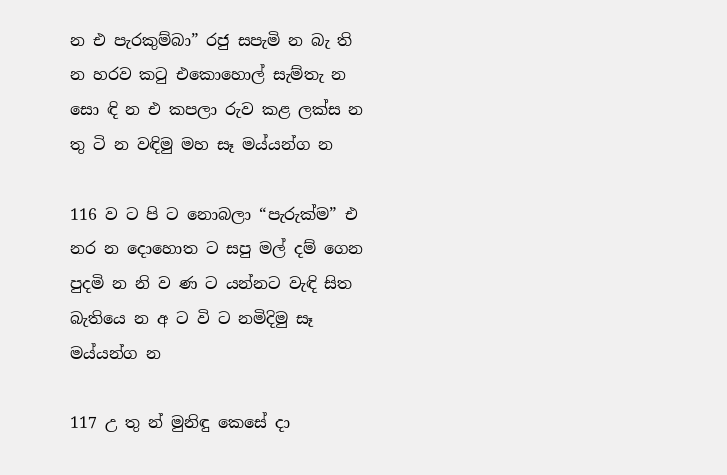න එ පැරකුම්බා” රජු සපැමි න බැ ති න හරව කටු එකොහොල් සැම්තැ න සො ඳි න එ කපලා රුව කළ ලක්ස න තු ටි න වඳිමු මහ සෑ මය්යන්ග න

116 ව ට පි ට නොබලා “පැරුක්ම” එ නර න දොහොත ට සපු මල් දම් ගෙන පුදමි න නි ව ණ ට යන්නට වැඳි සිත බැතියෙ න අ ට වි ට නමිදිමු සෑ මය්යන්ග න

117 උ තු න් මුනිඳු කෙසේ දා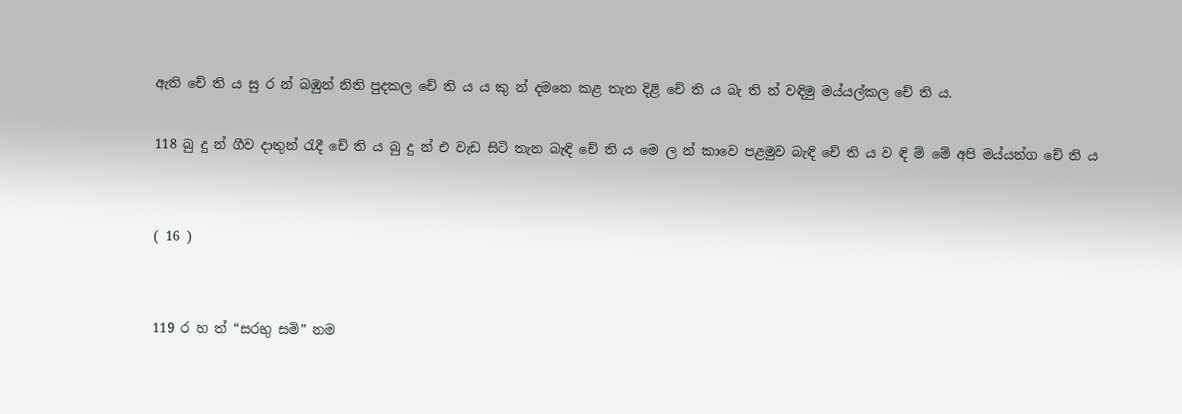ඇති චේ ති ය සු ර න් බඹුන් නිති පුදකල චේ ති ය ය කු න් දමනෙ කළ තැන දිළි චේ ති ය බැ ති න් වඳිමු මය්යල්කල චේ ති ය.

118 බු දු න් ගීව දාතුන් රැදී චේ ති ය බු දු න් එ වැඩ සිටි තැන බැඳි චේ ති ය මෙ ල න් කාවෙ පළමුව බැඳි චේ ති ය ව ඳි ම් මේ අපි මය්යන්ග චේ ති ය


( 16 )


119 ර හ ත් “සරභු සමි” නම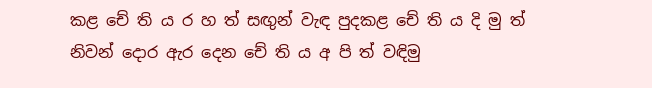කළ චේ ති ය ර හ ත් සඟුන් වැඳ පුදකළ චේ ති ය දි මු ත් නිවන් දොර ඇර දෙන චේ ති ය අ පි ත් වඳිමු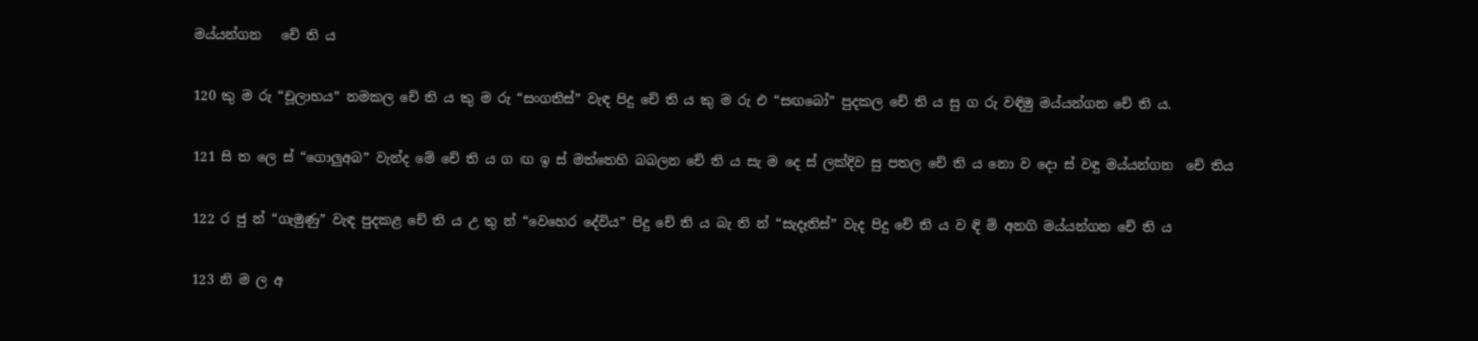මය්යන්ගන ‍ ‍ චේ ති ය

120 කු ම රු “චූලාභය” නමකල චේ ති ය කු ම රු “සංගතිස්” වැඳ පිදු චේ ති ය කු ම රු එ “සඟබෝ” පුදකල චේ ති ය සු ග රු වඳිමු මය්යන්ගන චේ ති ය.

121 සි ත ලෙ ස් “ගොලුඅබ” වැන්ද මේ චේ ති ය ග ඟ ඉ ස් මත්තෙහි බබලන චේ ති ය සැ ම දෙ ස් ලක්දිව සු පතල චේ ති ය නො ව දො ස් වඳු මය්යන්ගන ‍ චේ තිය

122 ර ජු න් “ගැමුණු” වැඳ පුදකළ චේ ති ය උ තු න් “වෙහෙර දේවිය” පිදු චේ ති ය බැ ති න් “සැදෑතිස්” වැද පිදු චේ ති ය ව ඳි ම් අනගි මය්යන්ගන චේ ති ය

123 නි ම ල අ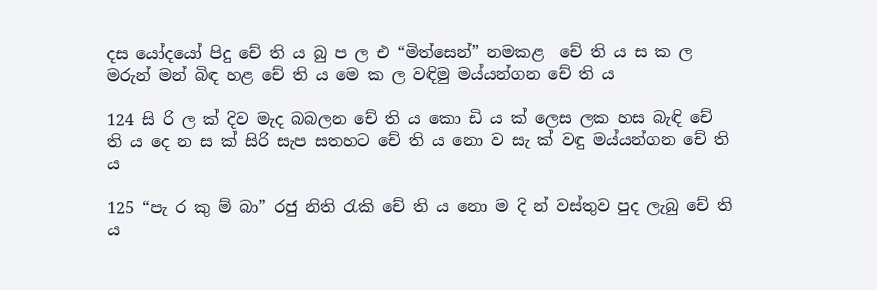දස යෝදයෝ පිදු චේ ති ය බු ප ල එ “මිත්සෙන්” නමකළ ‍ චේ ති ය ස ක ල මරුන් මන් බිඳ හළ චේ ති ය මෙ ක ල වඳිමු මය්යන්ගන චේ ති ය

124 සි රි ල ක් දිව මැද බබලන චේ ති ය කො ඩි ය ක් ලෙස ලක හස බැඳි චේ ති ය දෙ න ස ක් සිරි සැප සතහට චේ ති ය නො ව සැ ක් වඳු මය්යන්ගන චේ ති ය

125 “පැ ර කු ම් බා” රජු නිති රැකි චේ ති ය නො ම දි න් වස්තුව පුද ලැබු චේ ති ය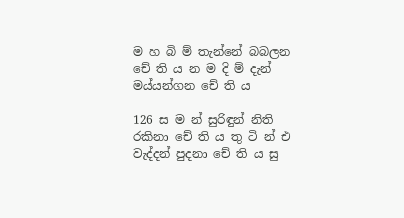ම හ බි ම් තැන්නේ බබලන චේ ති ය න ම දි ම් දැන් මය්යන්ගන චේ ති ය

126 ස ම න් සුරිඳුන් නිති රකිනා චේ ති ය තු ටි න් එ වැද්දන් පුදනා චේ ති ය සු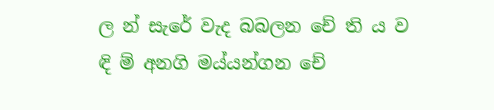ල න් සැරේ වැද බබලන චේ ති ය ව ඳි ම් අනගි මය්යන්ගන චේ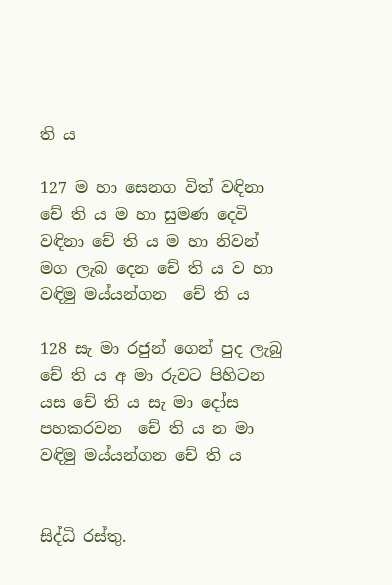ති ය

127 ම හා සෙනග විත් වඳිනා චේ ති ය ම හා ‍සුමණ දෙවි වඳිනා චේ ති ය ම හා නිවන් මග ලැබ දෙන චේ ති ය ව හා වඳිමු මය්යන්ගන ‍ චේ ති ය

128 සැ මා රජුන් ගෙන් පුද ලැබු චේ ති ය අ මා රුවට පිහිටන යස චේ ති ය සැ මා දෝස පහකරවන ‍ චේ ති ය න මා වඳිමු මය්යන්ගන චේ ති ය


සිද්ධි රස්තු.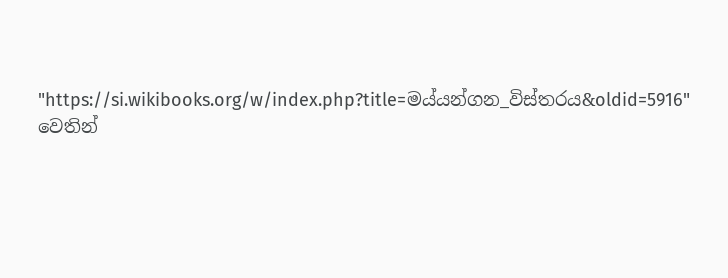"https://si.wikibooks.org/w/index.php?title=මය්යන්ගන_විස්තරය&oldid=5916" වෙතින්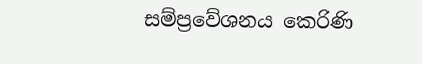සම්ප්‍රවේශනය කෙරිණි